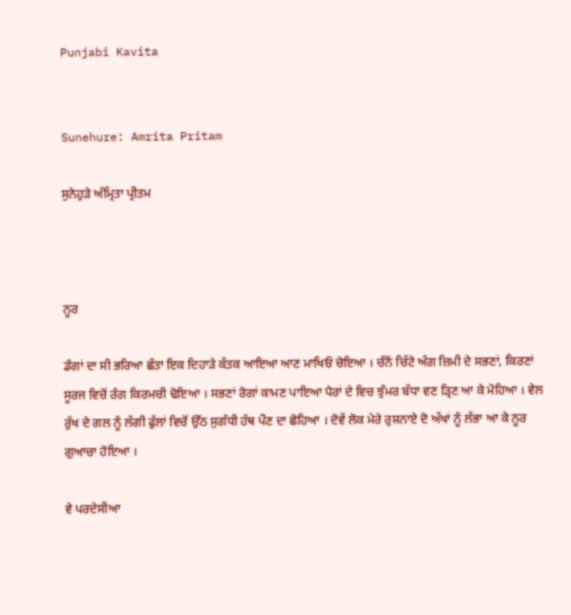Punjabi Kavita


Sunehure: Amrita Pritam

ਸੁਨੇਹੁੜੇ ਅੰਮ੍ਰਿਤਾ ਪ੍ਰੀਤਮ



ਨੂਰ

ਡੰਗਾਂ ਦਾ ਸੀ ਭਰਿਆ ਛੱਤਾ ਇਕ ਦਿਹਾੜੇ ਕੱਤਕ ਆਇਆ ਆਣ ਮਾਖਿਓਂ ਚੋਇਆ । ਚੰਨੋਂ ਚਿੱਟੇ ਅੰਗ ਜ਼ਿਮੀ ਦੇ ਸਭਣਾਂ, ਕਿਰਣਾਂ ਸੂਰਜ ਵਿਚੋਂ ਰੰਗ ਕਿਰਮਚੀ ਢੋਇਆ । ਸਭਣਾਂ ਰੋਗਾਂ ਕਾਮਣ ਪਾਇਆ ਪੈਰਾਂ ਦੇ ਵਿਚ ਝੁੰਮਰ ਬੱਧਾ ਵਣ ੜ੍ਰਿਣ ਆ ਕੇ ਮੋਹਿਆ । ਵੇਲ ਰੁੱਖ ਦੇ ਗਲ ਨੂੰ ਲੱਗੀ ਫੁੱਲਾਂ ਵਿਚੋਂ ਉੱਠ ਸੁਗੰਧੀ ਹੱਥ ਪੌਣ ਦਾ ਛੋਹਿਆ । ਦੋਵੇਂ ਲੋਕ ਮੇਰੇ ਰੁਸ਼ਨਾਏ ਦੋ ਅੱਖਾਂ ਨੂੰ ਲੱਭਾ ਆ ਕੇ ਨੂਰ ਗੁਆਚਾ ਹੋਇਆ ।

ਵੇ ਪਰਦੇਸੀਆ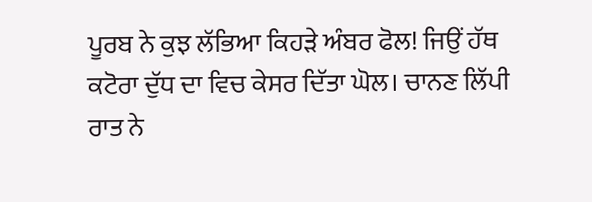ਪੂਰਬ ਨੇ ਕੁਝ ਲੱਭਿਆ ਕਿਹੜੇ ਅੰਬਰ ਫੋਲ! ਜਿਉਂ ਹੱਥ ਕਟੋਰਾ ਦੁੱਧ ਦਾ ਵਿਚ ਕੇਸਰ ਦਿੱਤਾ ਘੋਲ। ਚਾਨਣ ਲਿੱਪੀ ਰਾਤ ਨੇ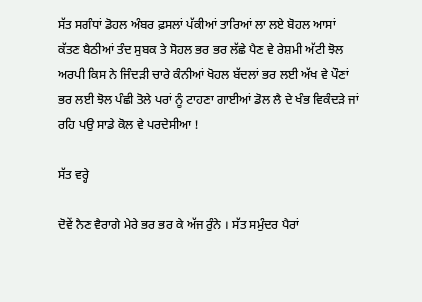ਸੱਤ ਸਗੰਧਾਂ ਡੋਹਲ ਅੰਬਰ ਫ਼ਸਲਾਂ ਪੱਕੀਆਂ ਤਾਰਿਆਂ ਲਾ ਲਏ ਬੋਹਲ ਆਸਾਂ ਕੱਤਣ ਬੈਠੀਆਂ ਤੰਦ ਸੁਬਕ ਤੇ ਸੋਹਲ ਭਰ ਭਰ ਲੱਛੇ ਪੈਣ ਵੇ ਰੇਸ਼ਮੀ ਅੱਟੀ ਝੋਲ ਅਰਪੀ ਕਿਸ ਨੇ ਜਿੰਦੜੀ ਚਾਰੇ ਕੰਨੀਆਂ ਖੋਹਲ ਬੱਦਲਾਂ ਭਰ ਲਈ ਅੱਖ ਵੇ ਪੌਣਾਂ ਭਰ ਲਈ ਝੋਲ ਪੰਛੀ ਤੋਲੇ ਪਰਾਂ ਨੂੰ ਟਾਹਣਾ ਗਾਈਆਂ ਡੋਲ ਲੈ ਦੇ ਖੰਭ ਵਿਕੰਦੜੇ ਜਾਂ ਰਹਿ ਪਉ ਸਾਡੇ ਕੋਲ ਵੇ ਪਰਦੇਸੀਆ !

ਸੱਤ ਵਰ੍ਹੇ

ਦੋਵੇਂ ਨੈਣ ਵੈਰਾਗੇ ਮੇਰੇ ਭਰ ਭਰ ਕੇ ਅੱਜ ਰੁੰਨੇ । ਸੱਤ ਸਮੁੰਦਰ ਪੈਰਾਂ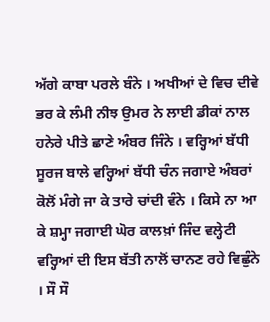ਅੱਗੇ ਕਾਬਾ ਪਰਲੇ ਬੰਨੇ । ਅਖੀਆਂ ਦੇ ਵਿਚ ਦੀਵੇ ਭਰ ਕੇ ਲੰਮੀ ਨੀਝ ਉਮਰ ਨੇ ਲਾਈ ਡੀਕਾਂ ਨਾਲ ਹਨੇਰੇ ਪੀਤੇ ਛਾਣੇ ਅੰਬਰ ਜਿੰਨੇ । ਵਰ੍ਹਿਆਂ ਬੱਧੀ ਸੂਰਜ ਬਾਲੇ ਵਰ੍ਹਿਆਂ ਬੱਧੀ ਚੰਨ ਜਗਾਏ ਅੰਬਰਾਂ ਕੋਲੋਂ ਮੰਗੇ ਜਾ ਕੇ ਤਾਰੇ ਚਾਂਦੀ ਵੰਨੇ । ਕਿਸੇ ਨਾ ਆ ਕੇ ਸ਼ਮ੍ਹਾ ਜਗਾਈ ਘੋਰ ਕਾਲਖ਼ਾਂ ਜਿੰਦ ਵਲ੍ਹੇਟੀ ਵਰ੍ਹਿਆਂ ਦੀ ਇਸ ਬੱਤੀ ਨਾਲੋਂ ਚਾਨਣ ਰਹੇ ਵਿਛੁੰਨੇ । ਸੌ ਸੌ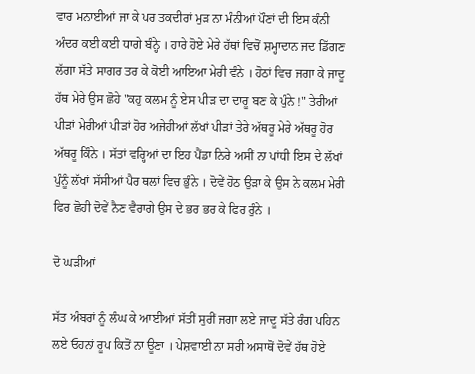ਵਾਰ ਮਨਾਈਆਂ ਜਾ ਕੇ ਪਰ ਤਕਦੀਰਾਂ ਮੁੜ ਨਾ ਮੰਨੀਆਂ ਪੌਣਾਂ ਦੀ ਇਸ ਕੰਨੀ ਅੰਦਰ ਕਈ ਕਈ ਧਾਗੇ ਬੰਨ੍ਹੇ । ਹਾਰੇ ਹੋਏ ਮੇਰੇ ਹੱਥਾਂ ਵਿਚੋਂ ਸ਼ਮ੍ਹਾਦਾਨ ਜਦ ਡਿੱਗਣ ਲੱਗਾ ਸੱਤੇ ਸਾਗਰ ਤਰ ਕੇ ਕੋਈ ਆਇਆ ਮੇਰੀ ਵੰਨੇ । ਹੋਠਾਂ ਵਿਚ ਜਗਾ ਕੇ ਜਾਦੂ ਹੱਥ ਮੇਰੇ ਉਸ ਛੋਹੇ "ਕਹੁ ਕਲਮ ਨੂੰ ਏਸ ਪੀੜ ਦਾ ਦਾਰੂ ਬਣ ਕੇ ਪੁੰਨੇ !" ਤੇਰੀਆਂ ਪੀੜਾਂ ਮੇਰੀਆਂ ਪੀੜਾਂ ਹੋਰ ਅਜੇਹੀਆਂ ਲੱਖਾਂ ਪੀੜਾਂ ਤੇਰੇ ਅੱਥਰੂ ਮੇਰੇ ਅੱਥਰੂ ਹੋਰ ਅੱਥਰੂ ਕਿੰਨੇ । ਸੱਤਾਂ ਵਰ੍ਹਿਆਂ ਦਾ ਇਹ ਪੈਂਡਾ ਨਿਰੇ ਅਸੀਂ ਨਾ ਪਾਂਧੀ ਇਸ ਦੇ ਲੱਖਾਂ ਪੁੰਨੂੰ ਲੱਖਾਂ ਸੱਸੀਆਂ ਪੈਰ ਥਲਾਂ ਵਿਚ ਭੁੰਨੇ । ਦੋਵੇਂ ਹੋਠ ਉੜਾ ਕੇ ਉਸ ਨੇ ਕਲਮ ਮੇਰੀ ਫਿਰ ਛੋਹੀ ਦੋਵੇਂ ਨੈਣ ਵੈਰਾਗੇ ਉਸ ਦੇ ਭਰ ਭਰ ਕੇ ਫਿਰ ਰੁੰਨੇ ।

ਦੋ ਘੜੀਆਂ

ਸੱਤ ਅੰਬਰਾਂ ਨੂੰ ਲੰਘ ਕੇ ਆਈਆਂ ਸੱਤੀਂ ਸੁਰੀਂ ਜਗਾ ਲਏ ਜਾਦੂ ਸੱਤੇ ਰੰਗ ਪਹਿਨ ਲਏ ਓਹਨਾਂ ਰੂਪ ਕਿਤੋਂ ਨਾ ਊਣਾ । ਪੇਸ਼ਵਾਈ ਨਾ ਸਰੀ ਅਸਾਥੋਂ ਦੋਵੇਂ ਹੱਥ ਹੋਏ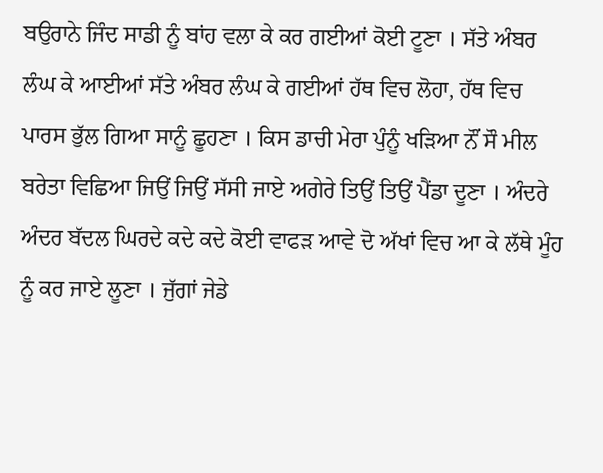ਬਉਰਾਨੇ ਜਿੰਦ ਸਾਡੀ ਨੂੰ ਬਾਂਹ ਵਲਾ ਕੇ ਕਰ ਗਈਆਂ ਕੋਈ ਟੂਣਾ । ਸੱਤੇ ਅੰਬਰ ਲੰਘ ਕੇ ਆਈਆਂ ਸੱਤੇ ਅੰਬਰ ਲੰਘ ਕੇ ਗਈਆਂ ਹੱਥ ਵਿਚ ਲੋਹਾ, ਹੱਥ ਵਿਚ ਪਾਰਸ ਭੁੱਲ ਗਿਆ ਸਾਨੂੰ ਛੂਹਣਾ । ਕਿਸ ਡਾਚੀ ਮੇਰਾ ਪੁੰਨੂੰ ਖੜਿਆ ਨੌਂ ਸੌ ਮੀਲ ਬਰੇਤਾ ਵਿਛਿਆ ਜਿਉਂ ਜਿਉਂ ਸੱਸੀ ਜਾਏ ਅਗੇਰੇ ਤਿਉਂ ਤਿਉਂ ਪੈਂਡਾ ਦੂਣਾ । ਅੰਦਰੇ ਅੰਦਰ ਬੱਦਲ ਘਿਰਦੇ ਕਦੇ ਕਦੇ ਕੋਈ ਵਾਫੜ ਆਵੇ ਦੋ ਅੱਖਾਂ ਵਿਚ ਆ ਕੇ ਲੱਥੇ ਮੂੰਹ ਨੂੰ ਕਰ ਜਾਏ ਲੂਣਾ । ਜੁੱਗਾਂ ਜੇਡੇ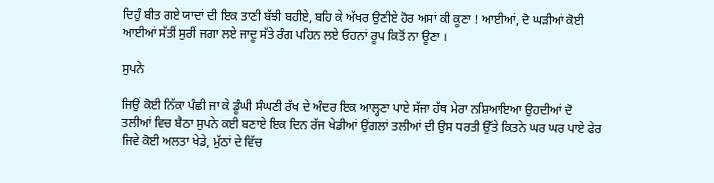ਦਿਹੁੰ ਬੀਤ ਗਏ ਯਾਦਾਂ ਦੀ ਇਕ ਤਾਣੀ ਬੱਝੀ ਬਹੀਏ, ਬਹਿ ਕੇ ਅੱਖਰ ਉਣੀਏ ਹੋਰ ਅਸਾਂ ਕੀ ਕੂਣਾ ! ਆਈਆਂ, ਦੋ ਘੜੀਆਂ ਕੋਈ ਆਈਆਂ ਸੱਤੀਂ ਸੁਰੀਂ ਜਗਾ ਲਏ ਜਾਦੂ ਸੱਤੇ ਰੰਗ ਪਹਿਨ ਲਏ ਓਹਨਾਂ ਰੂਪ ਕਿਤੋਂ ਨਾ ਊਣਾ ।

ਸੁਪਨੇ

ਜਿਉਂ ਕੋਈ ਨਿੱਕਾ ਪੰਛੀ ਜਾ ਕੇ ਡੂੰਘੀ ਸੰਘਣੀ ਰੱਖ ਦੇ ਅੰਦਰ ਇਕ ਆਲ੍ਹਣਾ ਪਾਏ ਸੱਜਾ ਹੱਥ ਮੇਰਾ ਨਸ਼ਿਆਇਆ ਉਹਦੀਆਂ ਦੋ ਤਲੀਆਂ ਵਿਚ ਬੈਠਾ ਸੁਪਨੇ ਕਈ ਬਣਾਏ ਇਕ ਦਿਨ ਰੱਜ ਖੇਡੀਆਂ ਉਂਗਲਾਂ ਤਲੀਆਂ ਦੀ ਉਸ ਧਰਤੀ ਉੱਤੇ ਕਿਤਨੇ ਘਰ ਘਰ ਪਾਏ ਫੇਰ ਜਿਵੇ ਕੋਈ ਅਲਤਾ ਖੇਡੇ, ਮੁੱਠਾਂ ਦੇ ਵਿੱਚ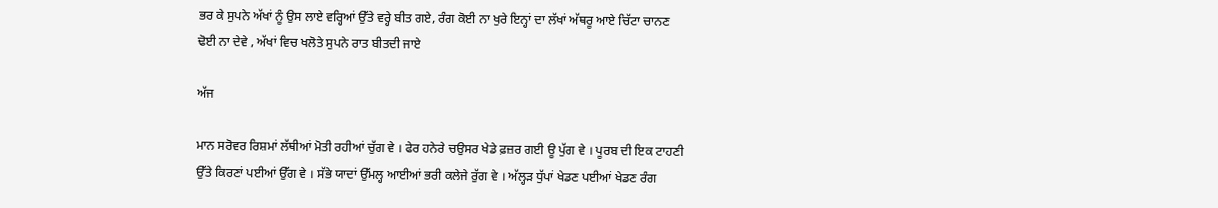ਭਰ ਕੇ ਸੁਪਨੇ ਅੱਖਾਂ ਨੂੰ ਉਸ ਲਾਏ ਵਰ੍ਹਿਆਂ ਉੱਤੇ ਵਰ੍ਹੇ ਬੀਤ ਗਏ, ਰੰਗ ਕੋਈ ਨਾ ਖੁਰੇ ਇਨ੍ਹਾਂ ਦਾ ਲੱਖਾਂ ਅੱਥਰੂ ਆਏ ਚਿੱਟਾ ਚਾਨਣ ਢੋਈ ਨਾ ਦੇਵੇ , ਅੱਖਾਂ ਵਿਚ ਖਲੋਤੇ ਸੁਪਨੇ ਰਾਤ ਬੀਤਦੀ ਜਾਏ

ਅੱਜ

ਮਾਨ ਸਰੋਵਰ ਰਿਸ਼ਮਾਂ ਲੱਥੀਆਂ ਮੋਤੀ ਰਹੀਆਂ ਚੁੱਗ ਵੇ । ਫੇਰ ਹਨੇਰੇ ਚਉਸਰ ਖੇਡੇ ਫ਼ਜ਼ਰ ਗਈ ਊ ਪੁੱਗ ਵੇ । ਪੂਰਬ ਦੀ ਇਕ ਟਾਹਣੀ ਉੱਤੇ ਕਿਰਣਾਂ ਪਈਆਂ ਉੱਗ ਵੇ । ਸੱਭੇ ਯਾਦਾਂ ਉੱਮਲ੍ਹ ਆਈਆਂ ਭਰੀ ਕਲੇਜੇ ਰੁੱਗ ਵੇ । ਅੱਲ੍ਹੜ ਧੁੱਪਾਂ ਖੇਡਣ ਪਈਆਂ ਖੇਡਣ ਰੰਗ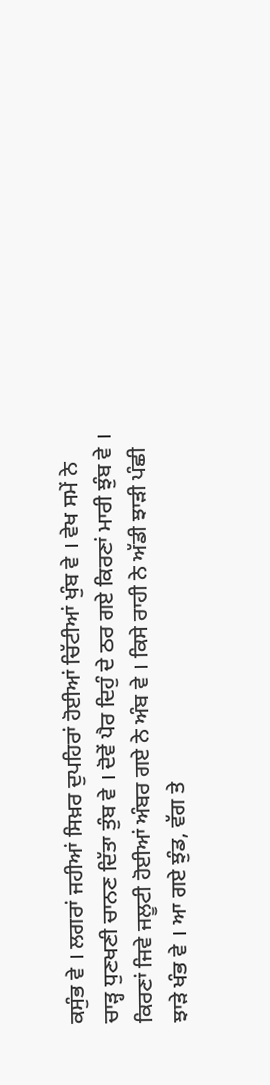ਕਸੁੰਭ ਵੇ । ਲਗਰਾਂ ਜਹੀਆਂ ਸਿਖ਼ਰ ਦੁਪਹਿਰਾਂ ਹੋਈਆਂ ਚਿੱਟੀਆਂ ਖੁੰਬ ਵੇ । ਵੇਖ ਸਮੇਂ ਨੇ ਚਾੜ੍ਹ ਧੁਣਖਣੀ ਚਾਨਣ ਦਿੱਤਾ ਤੁੰਬ ਵੇ । ਦੋਵੇਂ ਪੈਰ ਦਿਹੁੰ ਦੇ ਠਰ ਗਏ ਕਿਰਣਾਂ ਮਾਰੀ ਝੁੰਬ ਵੇ । ਕਿਰਣਾਂ ਜਿਵੇ ਜਲੂਟੀ ਹੋਈਆਂ ਅੰਬਰ ਗਏ ਨੇ ਅੰਬ ਵੇ । ਕਿਸੇ ਰਾਹੀ ਨੇ ਅੱਡੀ ਝਾੜੀ ਪੰਛੀ ਝਾੜੇ ਖੰਭ ਵੇ । ਆ ਗਏ ਝੁੰਡ, ਵੱਗ ਤੇ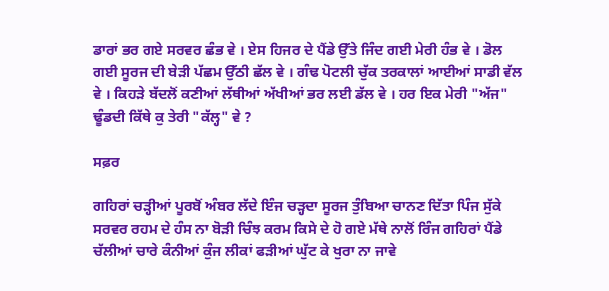ਡਾਰਾਂ ਭਰ ਗਏ ਸਰਵਰ ਛੰਭ ਵੇ । ਏਸ ਹਿਜਰ ਦੇ ਪੈਂਡੇ ਉੱਤੇ ਜਿੰਦ ਗਈ ਮੇਰੀ ਹੰਭ ਵੇ । ਡੋਲ ਗਈ ਸੂਰਜ ਦੀ ਬੇੜੀ ਪੱਛਮ ਉੱਠੀ ਛੱਲ ਵੇ । ਗੰਢ ਪੋਟਲੀ ਚੁੱਕ ਤਰਕਾਲਾਂ ਆਈਆਂ ਸਾਡੀ ਵੱਲ ਵੇ । ਕਿਹੜੇ ਬੱਦਲੋਂ ਕਣੀਆਂ ਲੱਥੀਆਂ ਅੱਖੀਆਂ ਭਰ ਲਈ ਡੱਲ ਵੇ । ਹਰ ਇਕ ਮੇਰੀ "ਅੱਜ" ਢੂੰਡਦੀ ਕਿੱਥੇ ਕੁ ਤੇਰੀ "ਕੱਲ੍ਹ" ਵੇ ?

ਸਫ਼ਰ

ਗਹਿਰਾਂ ਚੜ੍ਹੀਆਂ ਪੂਰਬੋਂ ਅੰਬਰ ਲੱਦੇ ਇੰਜ ਚੜ੍ਹਦਾ ਸੂਰਜ ਤੁੰਬਿਆ ਚਾਨਣ ਦਿੱਤਾ ਪਿੰਜ ਸੁੱਕੇ ਸਰਵਰ ਰਹਮ ਦੇ ਹੰਸ ਨਾ ਬੋੜੀ ਚਿੰਝ ਕਰਮ ਕਿਸੇ ਦੇ ਹੋ ਗਏ ਮੱਥੇ ਨਾਲੋਂ ਰਿੰਜ ਗਹਿਰਾਂ ਪੈਂਡੇ ਚੱਲੀਆਂ ਚਾਰੇ ਕੰਨੀਆਂ ਕੁੰਜ ਲੀਕਾਂ ਫੜੀਆਂ ਘੁੱਟ ਕੇ ਖੁਰਾ ਨਾ ਜਾਵੇ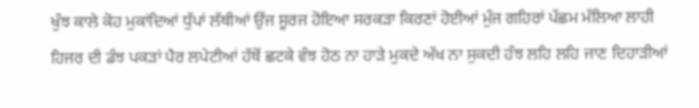ਖੁੰਝ ਕਾਲੇ ਕੋਹ ਮੁਕਾਂਦਿਆਂ ਧੁੱਪਾਂ ਲੱਥੀਆਂ ਉਂਜ ਸੂਰਜ ਹੋਇਆ ਸਰਕੜਾ ਕਿਰਣਾਂ ਹੋਈਆਂ ਮੁੰਜ ਗਹਿਰਾਂ ਪੱਛਮ ਮੱਲਿਆ ਲਾਹੀ ਹਿਜਰ ਦੀ ਡੰਝ ਪਕੜਾਂ ਪੈਰ ਲਪੇਟੀਆਂ ਹੱਥੋਂ ਛਟਕੇ ਵੰਝ ਹੋਠ ਨਾ ਹਾੜੇ ਮੁਕਦੇ ਅੱਖ ਨਾ ਸੁਕਦੀ ਹੰਝ ਲਹਿ ਲਹਿ ਜਾਣ ਦਿਹਾੜੀਆਂ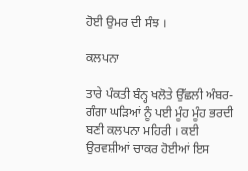ਹੋਈ ਉਮਰ ਦੀ ਸੰਝ ।

ਕਲਪਨਾ

ਤਾਰੇ ਪੰਕਤੀ ਬੰਨ੍ਹ ਖਲੋਤੇ ਉੱਛਲੀ ਅੰਬਰ-ਗੰਗਾ ਘੜਿਆਂ ਨੂੰ ਪਈ ਮੂੰਹ ਮੂੰਹ ਭਰਦੀ ਬਣੀ ਕਲਪਨਾ ਮਹਿਰੀ । ਕਈ ਉਰਵਸ਼ੀਆਂ ਚਾਕਰ ਹੋਈਆਂ ਇਸ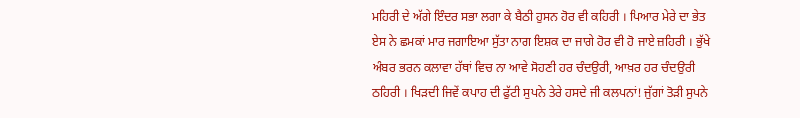ਮਹਿਰੀ ਦੇ ਅੱਗੇ ਇੰਦਰ ਸਭਾ ਲਗਾ ਕੇ ਬੈਠੀ ਹੁਸਨ ਹੋਰ ਵੀ ਕਹਿਰੀ । ਪਿਆਰ ਮੇਰੇ ਦਾ ਭੇਤ ਏਸ ਨੇ ਛਮਕਾਂ ਮਾਰ ਜਗਾਇਆ ਸੁੱਤਾ ਨਾਗ ਇਸ਼ਕ ਦਾ ਜਾਗੇ ਹੋਰ ਵੀ ਹੋ ਜਾਏ ਜ਼ਹਿਰੀ । ਭੁੱਖੇ ਅੰਬਰ ਭਰਨ ਕਲਾਵਾ ਹੱਥਾਂ ਵਿਚ ਨਾ ਆਵੇ ਸੋਹਣੀ ਹਰ ਚੰਦਉਰੀ, ਆਖ਼ਰ ਹਰ ਚੰਦਉਰੀ ਠਹਿਰੀ । ਖਿੜਦੀ ਜਿਵੇਂ ਕਪਾਹ ਦੀ ਫੁੱਟੀ ਸੁਪਨੇ ਤੇਰੇ ਹਸਦੇ ਜੀ ਕਲਪਨਾਂ! ਜੁੱਗਾਂ ਤੋੜੀ ਸੁਪਨੇ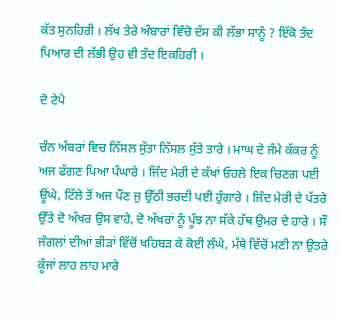ਕੱਤ ਸੁਨਹਿਰੀ । ਲੱਖ ਤੇਰੇ ਅੰਬਾਰਾਂ ਵਿੰਚੋ ਦੱਸ ਕੀ ਲੱਭਾ ਸਾਨੂੰ ? ਇੱਕੋ ਤੰਦ ਪਿਆਰ ਦੀ ਲੱਭੀ ਉਹ ਵੀ ਤੰਦ ਇਕਹਿਰੀ ।

ਦੋ ਟੇਪੇ

ਚੰਨ ਅੰਬਰਾਂ ਵਿਚ ਨਿੱਸਲ ਸੁੱਤਾ ਨਿੱਸਲ ਸੁੱਤੇ ਤਾਰੇ । ਮਾਘ ਦੇ ਜੰਮੇ ਕੱਕਰ ਨੂੰ ਅਜ ਫੱਗਣ ਪਿਆ ਪੰਘਾਰੇ । ਜਿੰਦ ਮੇਰੀ ਦੇ ਕੱਖਾਂ ਓਹਲੇ ਇਕ ਚਿਣਗ ਪਈ ਊਂਘੇ, ਟਿੱਲੇ ਤੋਂ ਅਜ ਪੌਣ ਜੁ ਉੱਠੀ ਭਰਦੀ ਪਈ ਹੁੰਗਾਰੇ । ਜਿੰਦ ਮੇਰੀ ਦੇ ਪੱਤਰੇ ਉੱਤੇ ਦੋ ਅੱਖਰ ਉਸ ਵਾਹੇ, ਦੋ ਅੱਖਰਾਂ ਨੂੰ ਪੂੰਝ ਨਾ ਸੱਕੇ ਹੱਥ ਉਮਰ ਦੇ ਹਾਰੇ । ਸੌ ਜੰਗਲਾਂ ਦੀਆਂ ਭੀੜਾਂ ਵਿੱਚੋਂ ਖਹਿਬੜ ਕੇ ਕੋਈ ਲੰਘੇ, ਮੱਥੇ ਵਿੱਚੋਂ ਮਣੀ ਨਾ ਉਤਰੇ ਕੂੰਜਾਂ ਲਾਹ ਲਾਹ ਮਾਰੇ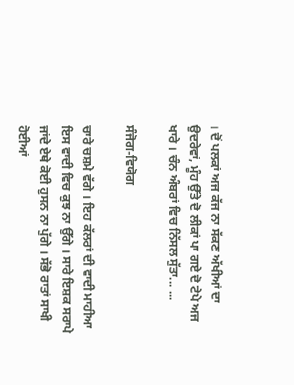। ਦੋਂ ਪਲਕਾਂ ਅਜ ਕੱਜ ਨਾ ਸੱਕਣ ਅੱਖੀਆਂ ਦਾ ਉਦਰੇਵਾਂ, ਮੂੰਹ ਉੱਤੇ ਦੋ ਲੀਕਾਂ ਪਾ ਗਏ ਦੋ ਟੇਪੇ ਅਜ ਖਾਰੇ । ਚੰਨ ਅੰਬਰਾਂ ਵਿਚ ਨਿੱਸਲ ਸੁੱਤਾ... ...

ਸੰਜੋਗ-ਵਿਯੋਗ

ਚਾਰੇ ਚਸ਼ਮੇ ਵੱਗੇ । ਇਹ ਕੱਲਰਾਂ ਦੀ ਵਾਦੀ ਮਾਹੀਆ ਇਸ ਵਾਦੀ ਵਿਚ ਕੁਝ ਨਾ ਉੱਗੇ । ਸਾਰੇ ਇਸ਼ਕ ਸਰਾਪੇ ਜਾਂਦੇ ਏਥੇ ਕੋਈ ਹੁਸਨ ਨਾ ਪੁੱਗੇ । ਸੱਭੋ ਰਾਤਾਂ ਸਾਖੀ ਹੋਈਆਂ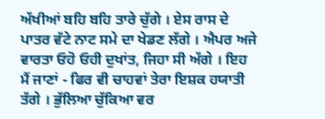ਅੱਖੀਆਂ ਬਹਿ ਬਹਿ ਤਾਰੇ ਚੁੱਗੇ । ਏਸ ਰਾਸ ਦੇ ਪਾਤਰ ਵੱਟੇ ਨਾਟ ਸਮੇ ਦਾ ਖੇਡਣ ਲੱਗੇ । ਐਪਰ ਅਜੇ ਵਾਰਤਾ ਓਹੋ ਓਹੀ ਦੁਖਾਂਤ, ਜਿਹਾ ਸੀ ਅੱਗੇ । ਇਹ ਮੈਂ ਜਾਣਾਂ - ਫਿਰ ਵੀ ਚਾਹਵਾਂ ਤੇਰਾ ਇਸ਼ਕ ਹਯਾਤੀ ਤੱਗੇ । ਭੁੱਲਿਆ ਚੁੱਕਿਆ ਵਰ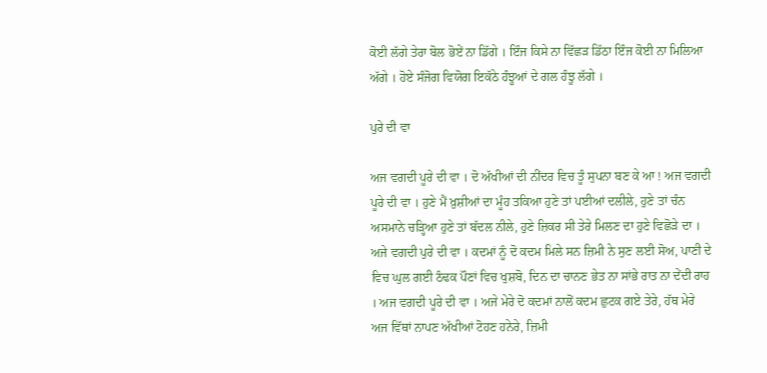ਕੋਈ ਲੱਗੇ ਤੇਰਾ ਬੋਲ ਭੋਏਂ ਨਾ ਡਿੱਗੇ । ਇੰਜ ਕਿਸੇ ਨਾ ਵਿੱਛੜ ਡਿੱਠਾ ਇੰਜ ਕੋਈ ਨਾ ਮਿਲਿਆ ਅੱਗੇ । ਹੋਏ ਸੰਜੋਗ ਵਿਯੋਗ ਇਕੱਠੇ ਹੰਝੂਆਂ ਦੇ ਗਲ ਹੰਝੂ ਲੱਗੇ ।

ਪੁਰੇ ਦੀ ਵਾ

ਅਜ ਵਗਦੀ ਪੂਰੇ ਦੀ ਵਾ । ਦੋ ਅੱਖੀਆਂ ਦੀ ਨੀਂਦਰ ਵਿਚ ਤੂੰ ਸੁਪਨਾ ਬਣ ਕੇ ਆ ! ਅਜ ਵਗਦੀ ਪੂਰੇ ਦੀ ਵਾ । ਹੁਣੇ ਮੈਂ ਖ਼ੁਸ਼ੀਆਂ ਦਾ ਮੂੰਹ ਤਕਿਆ ਹੁਣੇ ਤਾਂ ਪਈਆਂ ਦਲੀਲੇ, ਹੁਣੇ ਤਾਂ ਚੰਨ ਅਸਮਾਨੇ ਚੜ੍ਹਿਆ ਹੁਣੇ ਤਾਂ ਬੱਦਲ ਨੀਲੇ, ਹੁਣੇ ਜ਼ਿਕਰ ਸੀ ਤੇਰੇ ਮਿਲਣ ਦਾ ਹੁਣੇ ਵਿਛੋੜੇ ਦਾ । ਅਜੇ ਵਗਦੀ ਪੁਰੇ ਦੀ ਵਾ । ਕਦਮਾਂ ਨੂੰ ਦੋ ਕਦਮ ਮਿਲੇ ਸਨ ਜ਼ਿਮੀ ਨੇ ਸੁਣ ਲਈ ਸੋਅ, ਪਾਣੀ ਦੇ ਵਿਚ ਘੁਲ ਗਈ ਠੰਢਕ ਪੌਣਾਂ ਵਿਚ ਖੁਸ਼ਬੋ, ਦਿਨ ਦਾ ਚਾਨਣ ਭੇਤ ਨਾ ਸਾਂਭੇ ਰਾਤ ਨਾ ਦੇਂਦੀ ਰਾਹ । ਅਜ ਵਗਦੀ ਪੂਰੇ ਦੀ ਵਾ । ਅਜੇ ਮੇਰੇ ਦੋ ਕਦਮਾਂ ਨਾਲੋਂ ਕਦਮ ਛੁਟਕ ਗਏ ਤੇਰੇ, ਹੱਥ ਮੇਰੇ ਅਜ ਵਿੱਥਾਂ ਨਾਪਣ ਅੱਖੀਆਂ ਟੋਹਣ ਹਨੇਰੇ, ਜ਼ਿਮੀ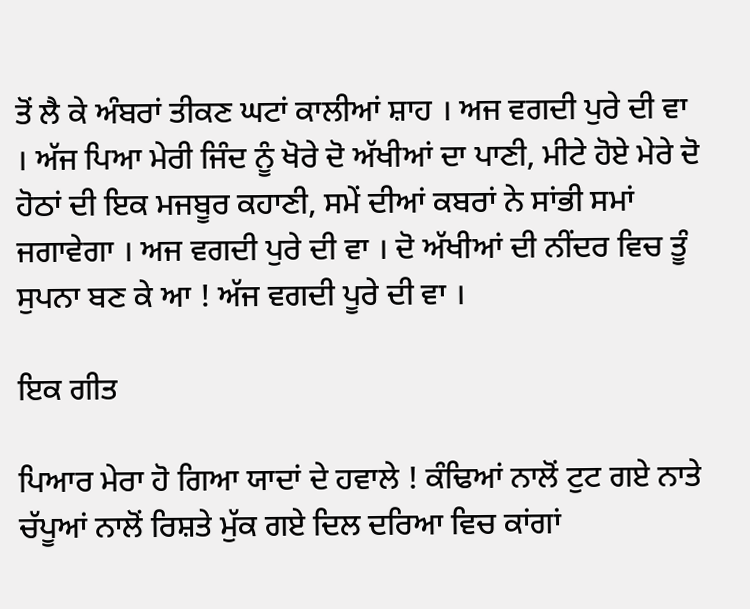ਤੋਂ ਲੈ ਕੇ ਅੰਬਰਾਂ ਤੀਕਣ ਘਟਾਂ ਕਾਲੀਆਂ ਸ਼ਾਹ । ਅਜ ਵਗਦੀ ਪੁਰੇ ਦੀ ਵਾ । ਅੱਜ ਪਿਆ ਮੇਰੀ ਜਿੰਦ ਨੂੰ ਖੋਰੇ ਦੋ ਅੱਖੀਆਂ ਦਾ ਪਾਣੀ, ਮੀਟੇ ਹੋਏ ਮੇਰੇ ਦੋ ਹੋਠਾਂ ਦੀ ਇਕ ਮਜਬੂਰ ਕਹਾਣੀ, ਸਮੇਂ ਦੀਆਂ ਕਬਰਾਂ ਨੇ ਸਾਂਭੀ ਸਮਾਂ ਜਗਾਵੇਗਾ । ਅਜ ਵਗਦੀ ਪੁਰੇ ਦੀ ਵਾ । ਦੋ ਅੱਖੀਆਂ ਦੀ ਨੀਂਦਰ ਵਿਚ ਤੂੰ ਸੁਪਨਾ ਬਣ ਕੇ ਆ ! ਅੱਜ ਵਗਦੀ ਪੂਰੇ ਦੀ ਵਾ ।

ਇਕ ਗੀਤ

ਪਿਆਰ ਮੇਰਾ ਹੋ ਗਿਆ ਯਾਦਾਂ ਦੇ ਹਵਾਲੇ ! ਕੰਢਿਆਂ ਨਾਲੋਂ ਟੁਟ ਗਏ ਨਾਤੇ ਚੱਪੂਆਂ ਨਾਲੋਂ ਰਿਸ਼ਤੇ ਮੁੱਕ ਗਏ ਦਿਲ ਦਰਿਆ ਵਿਚ ਕਾਂਗਾਂ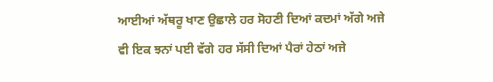ਆਈਆਂ ਅੱਥਰੂ ਖਾਣ ਉਛਾਲੇ ਹਰ ਸੋਹਣੀ ਦਿਆਂ ਕਦਮਾਂ ਅੱਗੇ ਅਜੇ ਵੀ ਇਕ ਝਨਾਂ ਪਈ ਵੱਗੇ ਹਰ ਸੱਸੀ ਦਿਆਂ ਪੈਰਾਂ ਹੇਠਾਂ ਅਜੇ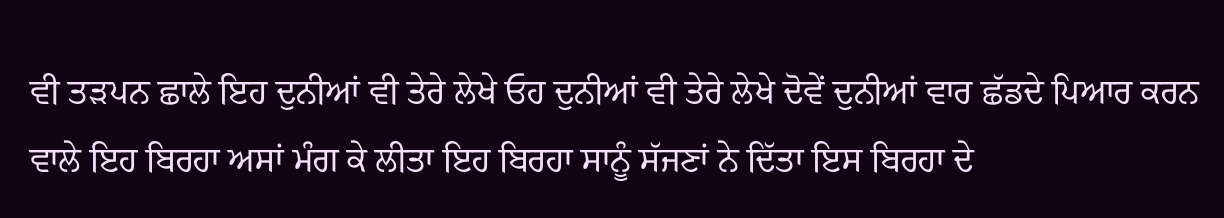ਵੀ ਤੜਪਨ ਛਾਲੇ ਇਹ ਦੁਨੀਆਂ ਵੀ ਤੇਰੇ ਲੇਖੇ ਓਹ ਦੁਨੀਆਂ ਵੀ ਤੇਰੇ ਲੇਖੇ ਦੋਵੇਂ ਦੁਨੀਆਂ ਵਾਰ ਛੱਡਦੇ ਪਿਆਰ ਕਰਨ ਵਾਲੇ ਇਹ ਬਿਰਹਾ ਅਸਾਂ ਮੰਗ ਕੇ ਲੀਤਾ ਇਹ ਬਿਰਹਾ ਸਾਨੂੰ ਸੱਜਣਾਂ ਨੇ ਦਿੱਤਾ ਇਸ ਬਿਰਹਾ ਦੇ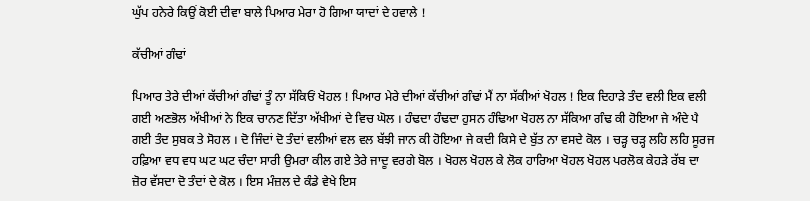ਘੁੱਪ ਹਨੇਰੇ ਕਿਉਂ ਕੋਈ ਦੀਵਾ ਬਾਲੇ ਪਿਆਰ ਮੇਰਾ ਹੋ ਗਿਆ ਯਾਦਾਂ ਦੇ ਹਵਾਲੇ !

ਕੱਚੀਆਂ ਗੰਢਾਂ

ਪਿਆਰ ਤੇਰੇ ਦੀਆਂ ਕੱਚੀਆਂ ਗੰਢਾਂ ਤੂੰ ਨਾ ਸੱਕਿਓਂ ਖੋਹਲ ! ਪਿਆਰ ਮੇਰੇ ਦੀਆਂ ਕੱਚੀਆਂ ਗੰਢਾਂ ਮੈਂ ਨਾ ਸੱਕੀਆਂ ਖੋਹਲ ! ਇਕ ਦਿਹਾੜੇ ਤੰਦ ਵਲੀ ਇਕ ਵਲੀ ਗਈ ਅਣਭੋਲ ਅੱਖੀਆਂ ਨੇ ਇਕ ਚਾਨਣ ਦਿੱਤਾ ਅੱਖੀਆਂ ਦੇ ਵਿਚ ਘੋਲ । ਹੰਢਦਾ ਹੰਢਦਾ ਹੁਸਨ ਹੰਢਿਆ ਖੋਹਲ ਨਾ ਸੱਕਿਆ ਗੰਢ ਕੀ ਹੋਇਆ ਜੇ ਅੰਦੇ ਪੈ ਗਈ ਤੰਦ ਸੁਬਕ ਤੇ ਸੋਹਲ । ਦੋ ਜਿੰਦਾਂ ਦੋ ਤੰਦਾਂ ਵਲੀਆਂ ਵਲ ਵਲ ਬੱਝੀ ਜਾਨ ਕੀ ਹੋਇਆ ਜੇ ਕਦੀ ਕਿਸੇ ਦੇ ਬੁੱਤ ਨਾ ਵਸਦੇ ਕੋਲ । ਚੜ੍ਹ ਚੜ੍ਹ‌ ਲਹਿ ਲਹਿ ਸੂਰਜ ਹਫ਼ਿਆ ਵਧ ਵਧ ਘਟ ਘਟ ਚੰਦਾ ਸਾਰੀ ਉਮਰਾ ਕੀਲ ਗਏ ਤੇਰੇ ਜਾਦੂ ਵਰਗੇ ਬੋਲ । ਖੋ‌ਹਲ ਖੋਹਲ ਕੇ ਲੋਕ ਹਾਰਿਆ ਖੋਹਲ ਖੋਹਲ ਪਰਲੋਕ ਕੇਹੜੇ ਰੱਬ ਦਾ ਜ਼ੋਰ ਵੱਸਦਾ ਦੋ ਤੰਦਾਂ ਦੇ ਕੋਲ । ਇਸ ਮੰਜ਼ਲ ਦੇ ਕੰਡੇ ਵੇਖੇ ਇਸ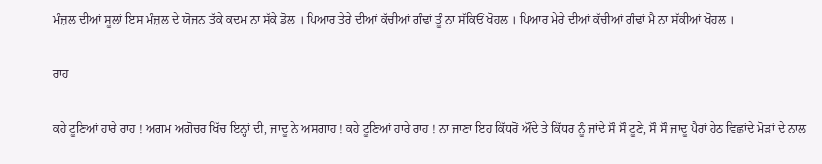ਮੰਜ਼ਲ ਦੀਆਂ ਸੂਲਾਂ ਇਸ ਮੰਜ਼ਲ ਦੇ ਯੋਜਨ ਤੱਕੇ ਕਦਮ ਨਾ ਸੱਕੇ ਡੋਲ । ਪਿਆਰ ਤੇਰੇ ਦੀਆਂ ਕੱਚੀਆਂ ਗੰਢਾਂ ਤੂੰ ਨਾ ਸੱਕਿਓਂ ਖੋਹਲ । ਪਿਆਰ ਮੇਰੇ ਦੀਆਂ ਕੱਚੀਆਂ ਗੰਢਾਂ ਮੈ ਨਾ ਸੱਕੀਆਂ ਖੋਹਲ ।

ਰਾਹ

ਕਹੇ ਟੂਣਿਆਂ ਹਾਰੇ ਰਾਹ ! ਅਗਮ ਅਗੋਚਰ ਖਿੱਚ ਇਨ੍ਹਾਂ ਦੀ, ਜਾਦੂ ਨੇ ਅਸਗਾਹ ! ਕਹੇ ਟੂਣਿਆਂ ਹਾਰੇ ਰਾਹ ! ਨਾ ਜਾਣਾ ਇਹ ਕਿੱਧਰੋਂ ਔਂਦੇ ਤੇ ਕਿੱਧਰ ਨੂੰ ਜਾਂਦੇ ਸੌ ਸੌ ਟੂਣੇ, ਸੌ ਸੌ ਜਾਦੂ ਪੈਰਾਂ ਹੇਠ ਵਿਛਾਂਦੇ ਮੋੜਾਂ ਦੇ ਨਾਲ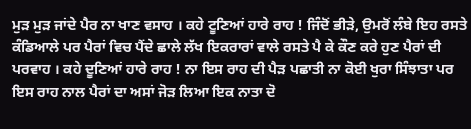ਮੁੜ ਮੁੜ ਜਾਂਦੇ ਪੈਰ ਨਾ ਖਾਣ ਵਸਾਹ । ਕਹੇ ਟੂਣਿਆਂ ਹਾਰੇ ਰਾਹ ! ਜਿੰਦੋਂ ਭੀੜੇ, ਉਮਰੋਂ ਲੰਬੇ ਇਹ ਰਸਤੇ ਕੰਡਿਆਲੇ ਪਰ ਪੈਰਾਂ ਵਿਚ ਪੈਂਦੇ ਛਾਲੇ ਲੱਖ ਇਕਰਾਰਾਂ ਵਾਲੇ ਰਸਤੇ ਪੈ ਕੇ ਕੌਣ ਕਰੇ ਹੁਣ ਪੈਰਾਂ ਦੀ ਪਰਵਾਹ । ਕਹੇ ਦੂਣਿਆਂ ਹਾਰੇ ਰਾਹ ! ਨਾ ਇਸ ਰਾਹ ਦੀ ਪੈੜ ਪਛਾਤੀ ਨਾ ਕੋਈ ਖੁਰਾ ਸਿੰਝਾਤਾ ਪਰ ਇਸ ਰਾਹ ਨਾਲ ਪੈਰਾਂ ਦਾ ਅਸਾਂ ਜੋੜ ਲਿਆ ਇਕ ਨਾਤਾ ਦੋ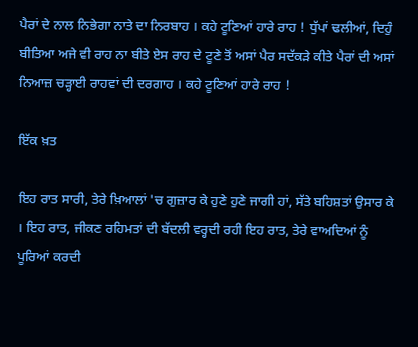ਪੈਰਾਂ ਦੇ ਨਾਲ ਨਿਭੇਗਾ ਨਾਤੇ ਦਾ ਨਿਰਬਾਹ । ਕਹੇ ਟੂਣਿਆਂ ਹਾਰੇ ਰਾਹ ! ਧੁੱਪਾਂ ਢਲੀਆਂ, ਦਿਹੁੰ ਬੀਤਿਆ ਅਜੇ ਵੀ ਰਾਹ ਨਾ ਬੀਤੇ ਏਸ ਰਾਹ ਦੇ ਟੂਣੇ ਤੋਂ ਅਸਾਂ ਪੈਰ ਸਦੱਕੜੇ ਕੀਤੇ ਪੈਰਾਂ ਦੀ ਅਸਾਂ ਨਿਆਜ਼ ਚੜ੍ਹਾਈ ਰਾਹਵਾਂ ਦੀ ਦਰਗਾਹ । ਕਹੇ ਟੂਣਿਆਂ ਹਾਰੇ ਰਾਹ !

ਇੱਕ ਖ਼ਤ

ਇਹ ਰਾਤ ਸਾਰੀ, ਤੇਰੇ ਖ਼ਿਆਲਾਂ 'ਚ ਗੁਜ਼ਾਰ ਕੇ ਹੁਣੇ ਹੁਣੇ ਜਾਗੀ ਹਾਂ, ਸੱਤੇ ਬਹਿਸ਼ਤਾਂ ਉਸਾਰ ਕੇ । ਇਹ ਰਾਤ, ਜੀਕਣ ਰਹਿਮਤਾਂ ਦੀ ਬੱਦਲੀ ਵਰ੍ਹਦੀ ਰਹੀ ਇਹ ਰਾਤ, ਤੇਰੇ ਵਾਅਦਿਆਂ ਨੂੰ ਪੂਰਿਆਂ ਕਰਦੀ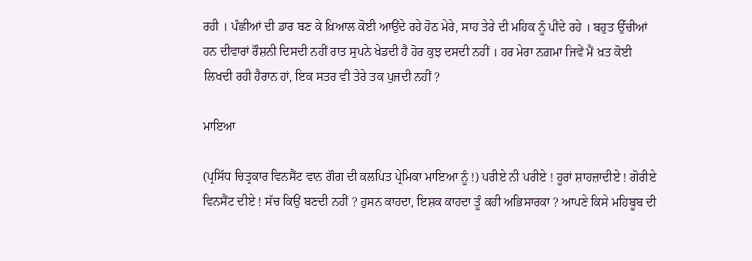ਰਹੀ । ਪੰਛੀਆਂ ਦੀ ਡਾਰ ਬਣ ਕੇ ਖ਼ਿਆਲ ਕੋਈ ਆਉਂਦੇ ਰਹੇ ਹੋਠ ਮੇਰੇ, ਸਾਹ ਤੇਰੇ ਦੀ ਮਹਿਕ ਨੂੰ ਪੀਂਦੇ ਰਹੇ । ਬਹੁਤ ਉੱਚੀਆਂ ਹਨ ਦੀਵਾਰਾਂ ਰੌਸ਼ਨੀ ਦਿਸਦੀ ਨਹੀਂ ਰਾਤ ਸੁਪਨੇ ਖੇਡਦੀ ਹੈ ਹੋਰ ਕੁਝ ਦਸਦੀ ਨਹੀਂ । ਹਰ ਮੇਰਾ ਨਗ਼ਮਾ ਜਿਵੇਂ ਮੈਂ ਖ਼ਤ ਕੋਈ ਲਿਖਦੀ ਰਹੀ ਹੈਰਾਨ ਹਾਂ, ਇਕ ਸਤਰ ਵੀ ਤੇਰੇ ਤਕ ਪੁਜਦੀ ਨਹੀਂ ?

ਮਾਇਆ

(ਪ੍ਰਸਿੱਧ ਚਿਤ੍ਰਕਾਰ ਵਿਨਸੈਂਟ ਵਾਨ ਗੌਗ ਦੀ ਕਲਪਿਤ ਪ੍ਰੇਮਿਕਾ ਮਾਇਆ ਨੂੰ !) ਪਰੀਏ ਨੀ ਪਰੀਏ ! ਹੂਰਾਂ ਸ਼ਾਹਜ਼ਾਦੀਏ ! ਗੋਰੀਏ ਵਿਨਸੈਂਟ ਦੀਏ ! ਸੱਚ ਕਿਉਂ ਬਣਦੀ ਨਹੀਂ ? ਹੁਸਨ ਕਾਹਦਾ, ਇਸ਼ਕ ਕਾਹਦਾ ਤੂੰ ਕਹੀ ਅਭਿਸਾਰਕਾ ? ਆਪਣੇ ਕਿਸੇ ਮਹਿਬੂਬ ਦੀ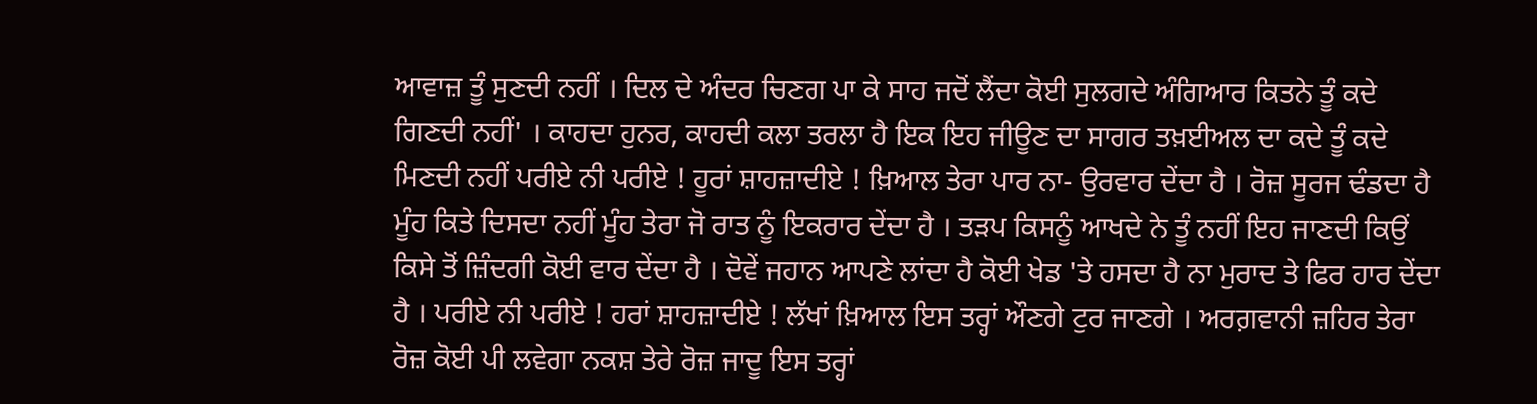ਆਵਾਜ਼ ਤੂੰ ਸੁਣਦੀ ਨਹੀਂ । ਦਿਲ ਦੇ ਅੰਦਰ ਚਿਣਗ ਪਾ ਕੇ ਸਾਹ ਜਦੋਂ ਲੈਂਦਾ ਕੋਈ ਸੁਲਗਦੇ ਅੰਗਿਆਰ ਕਿਤਨੇ ਤੂੰ ਕਦੇ ਗਿਣਦੀ ਨਹੀਂ' । ਕਾਹਦਾ ਹੁਨਰ, ਕਾਹਦੀ ਕਲਾ ਤਰਲਾ ਹੈ ਇਕ ਇਹ ਜੀਊਣ ਦਾ ਸਾਗਰ ਤਖ਼ਈਅਲ ਦਾ ਕਦੇ ਤੂੰ ਕਦੇ ਮਿਣਦੀ ਨਹੀਂ ਪਰੀਏ ਨੀ ਪਰੀਏ ! ਹੂਰਾਂ ਸ਼ਾਹਜ਼ਾਦੀਏ ! ਖ਼ਿਆਲ ਤੇਰਾ ਪਾਰ ਨਾ- ਉਰਵਾਰ ਦੇਂਦਾ ਹੈ । ਰੋਜ਼ ਸੂਰਜ ਢੰਡਦਾ ਹੈ ਮੂੰਹ ਕਿਤੇ ਦਿਸਦਾ ਨਹੀਂ ਮੂੰਹ ਤੇਰਾ ਜੋ ਰਾਤ ਨੂੰ ਇਕਰਾਰ ਦੇਂਦਾ ਹੈ । ਤੜਪ ਕਿਸਨੂੰ ਆਖਦੇ ਨੇ ਤੂੰ ਨਹੀਂ ਇਹ ਜਾਣਦੀ ਕਿਉਂ ਕਿਸੇ ਤੋਂ ਜ਼ਿੰਦਗੀ ਕੋਈ ਵਾਰ ਦੇਂਦਾ ਹੈ । ਦੋਵੇਂ ਜਹਾਨ ਆਪਣੇ ਲਾਂਦਾ ਹੈ ਕੋਈ ਖੇਡ 'ਤੇ ਹਸਦਾ ਹੈ ਨਾ ਮੁਰਾਦ ਤੇ ਫਿਰ ਹਾਰ ਦੇਂਦਾ ਹੈ । ਪਰੀਏ ਨੀ ਪਰੀਏ ! ਹਰਾਂ ਸ਼ਾਹਜ਼ਾਦੀਏ ! ਲੱਖਾਂ ਖ਼ਿਆਲ ਇਸ ਤਰ੍ਹਾਂ ਔਣਗੇ ਟੁਰ ਜਾਣਗੇ । ਅਰਗ਼ਵਾਨੀ ਜ਼ਹਿਰ ਤੇਰਾ ਰੋਜ਼ ਕੋਈ ਪੀ ਲਵੇਗਾ ਨਕਸ਼ ਤੇਰੇ ਰੋਜ਼ ਜਾਦੂ ਇਸ ਤਰ੍ਹਾਂ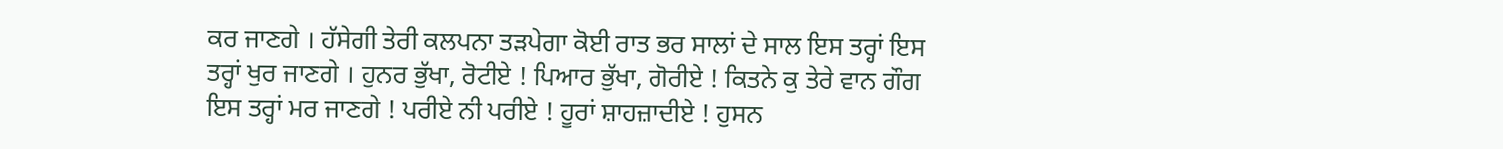ਕਰ ਜਾਣਗੇ । ਹੱਸੇਗੀ ਤੇਰੀ ਕਲਪਨਾ ਤੜਪੇਗਾ ਕੋਈ ਰਾਤ ਭਰ ਸਾਲਾਂ ਦੇ ਸਾਲ ਇਸ ਤਰ੍ਹਾਂ ਇਸ ਤਰ੍ਹਾਂ ਖੁਰ ਜਾਣਗੇ । ਹੁਨਰ ਭੁੱਖਾ, ਰੋਟੀਏ ! ਪਿਆਰ ਭੁੱਖਾ, ਗੋਰੀਏ ! ਕਿਤਨੇ ਕੁ ਤੇਰੇ ਵਾਨ ਗੌਗ ਇਸ ਤਰ੍ਹਾਂ ਮਰ ਜਾਣਗੇ ! ਪਰੀਏ ਨੀ ਪਰੀਏ ! ਹੂਰਾਂ ਸ਼ਾਹਜ਼ਾਦੀਏ ! ਹੁਸਨ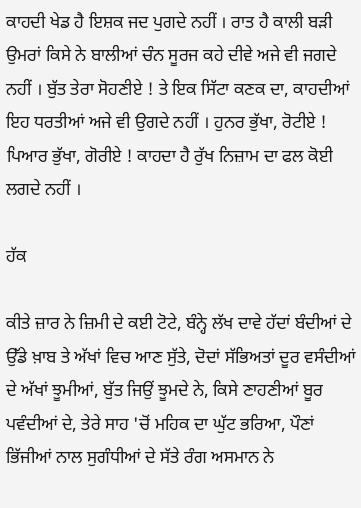ਕਾਹਦੀ ਖੇਡ ਹੈ ਇਸ਼ਕ ਜਦ ਪੁਗਦੇ ਨਹੀਂ । ਰਾਤ ਹੈ ਕਾਲੀ ਬੜੀ ਉਮਰਾਂ ਕਿਸੇ ਨੇ ਬਾਲੀਆਂ ਚੰਨ ਸੂਰਜ ਕਹੇ ਦੀਵੇ ਅਜੇ ਵੀ ਜਗਦੇ ਨਹੀਂ । ਬੁੱਤ ਤੇਰਾ ਸੋਹਣੀਏ ! ਤੇ ਇਕ ਸਿੱਟਾ ਕਣਕ ਦਾ, ਕਾਹਦੀਆਂ ਇਹ ਧਰਤੀਆਂ ਅਜੇ ਵੀ ਉਗਦੇ ਨਹੀਂ । ਹੁਨਰ ਭੁੱਖਾ, ਰੋਟੀਏ ! ਪਿਆਰ ਭੁੱਖਾ, ਗੋਰੀਏ ! ਕਾਹਦਾ ਹੈ ਰੁੱਖ ਨਿਜ਼ਾਮ ਦਾ ਫਲ ਕੋਈ ਲਗਦੇ ਨਹੀਂ ।

ਹੱਕ

ਕੀਤੇ ਜ਼ਾਰ ਨੇ ਜ਼ਿਮੀ ਦੇ ਕਈ ਟੋਟੇ, ਬੰਨ੍ਹੇ ਲੱਖ ਦਾਵੇ ਹੱਦਾਂ ਬੰਦੀਆਂ ਦੇ ਉੱਡੇ ਖ਼ਾਬ ਤੇ ਅੱਖਾਂ ਵਿਚ ਆਣ ਸੁੱਤੇ, ਦੋਦਾਂ ਸੱਭਿਅਤਾਂ ਦੂਰ ਵਸੰਦੀਆਂ ਦੇ ਅੱਖਾਂ ਝੂਮੀਆਂ, ਬੁੱਤ ਜਿਉਂ ਝੂਮਦੇ ਨੇ, ਕਿਸੇ ਣਾਹਣੀਆਂ ਬੂਰ ਪਵੰਦੀਆਂ ਦੇ, ਤੇਰੇ ਸਾਹ 'ਚੋਂ ਮਹਿਕ ਦਾ ਘੁੱਟ ਭਰਿਆ, ਪੌਣਾਂ ਭਿੱਜੀਆਂ ਨਾਲ ਸੁਗੰਧੀਆਂ ਦੇ ਸੱਤੇ ਰੰਗ ਅਸਮਾਨ ਨੇ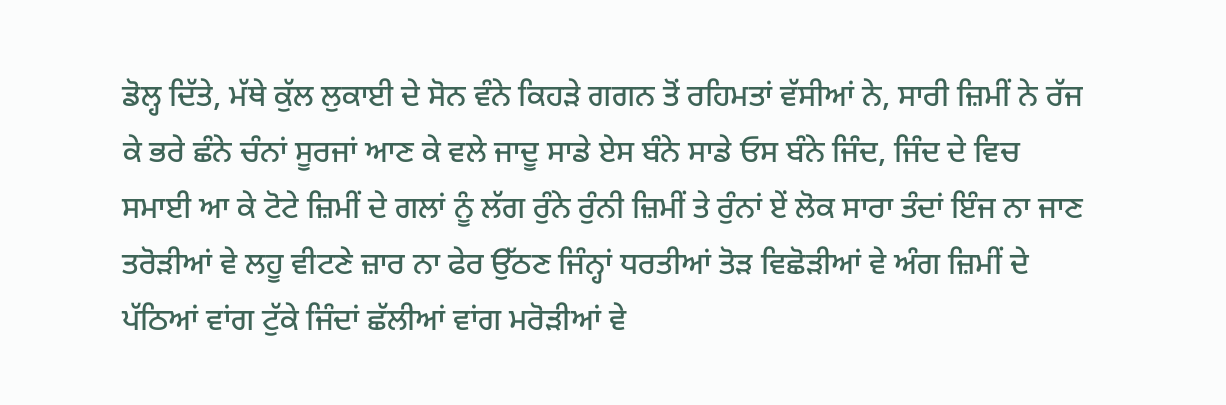ਡੋਲ੍ਹ ਦਿੱਤੇ, ਮੱਥੇ ਕੁੱਲ ਲੁਕਾਈ ਦੇ ਸੋਨ ਵੰਨੇ ਕਿਹੜੇ ਗਗਨ ਤੋਂ ਰਹਿਮਤਾਂ ਵੱਸੀਆਂ ਨੇ, ਸਾਰੀ ਜ਼ਿਮੀਂ ਨੇ ਰੱਜ ਕੇ ਭਰੇ ਛੰਨੇ ਚੰਨਾਂ ਸੂਰਜਾਂ ਆਣ ਕੇ ਵਲੇ ਜਾਦੂ ਸਾਡੇ ਏਸ ਬੰਨੇ ਸਾਡੇ ਓਸ ਬੰਨੇ ਜਿੰਦ, ਜਿੰਦ ਦੇ ਵਿਚ ਸਮਾਈ ਆ ਕੇ ਟੋਟੇ ਜ਼ਿਮੀਂ ਦੇ ਗਲਾਂ ਨੂੰ ਲੱਗ ਰੁੰਨੇ ਰੁੰਨੀ ਜ਼ਿਮੀਂ ਤੇ ਰੁੰਨਾਂ ਏਂ ਲੋਕ ਸਾਰਾ ਤੰਦਾਂ ਇੰਜ ਨਾ ਜਾਣ ਤਰੋੜੀਆਂ ਵੇ ਲਹੂ ਵੀਟਣੇ ਜ਼ਾਰ ਨਾ ਫੇਰ ਉੱਠਣ ਜਿੰਨ੍ਹਾਂ ਧਰਤੀਆਂ ਤੋੜ ਵਿਛੋੜੀਆਂ ਵੇ ਅੰਗ ਜ਼ਿਮੀਂ ਦੇ ਪੱਠਿਆਂ ਵਾਂਗ ਟੁੱਕੇ ਜਿੰਦਾਂ ਛੱਲੀਆਂ ਵਾਂਗ ਮਰੋੜੀਆਂ ਵੇ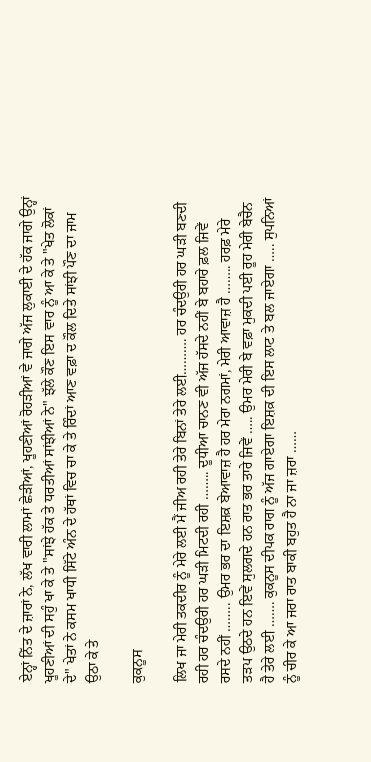ਏਨ੍ਹਾਂ ਨਿੱਤ ਦੇ ਜ਼ਾਰਾਂ ਨੇ, ਲੱਖ ਵਾਰੀ ਲਾਮਾਂ ਛੇੜੀਆਂ, ਖੂਹਣੀਆਂ ਰੋਹੜੀਆਂ ਵੇ ਜਾਗੇ ਅੱਜ ਲੁਕਾਈ ਦੇ ਹੱਕ ਜਾਗੇ ਉਨ੍ਹਾਂ ਖੂਹਣੀਆਂ ਦੀ ਸਹੁੰ ਖਾ ਕੇ ਤੇ "ਸਾਂਝੇ ਹੱਕ ਤੇ ਧਰਤੀਆਂ ਸਾਂਝੀਆਂ ਨੇ" ਝੱਲੇ ਕੌਣ ਇਸ ਵਾਰ ਨੂੰ ਆ ਕੇ ਤੇ "ਖੇਤ ਲੋਕਾਂ ਦੇ" ਖੇਤਾਂ ਨੇ ਕਸਮ ਖਾਧੀ ਸਿੱਟੇ ਅੰਨ ਦੇ ਹੱਥਾਂ ਵਿਚ ਚਾ ਕੇ ਤੇ ਰਿੰਦਾਂ ਆਣ ਵਫ਼ਾ ਦ ਕੌਲ ਦਿਤੇ ਸਾਂਝੀ ਪੌਣ ਦਾ ਜਾਮ ਉਠਾ ਕੇ ਤੇ

ਕੁਕਨੂਸ

ਲਿਖ ਜਾ ਮੇਰੀ ਤਕਦੀਰ ਨੂੰ ਮੇਰੇ ਲਈ ਮੈਂ ਜੀਅ ਰਹੀ ਤੇਰੇ ਬਿਨਾਂ ਤੇਰੇ ਲਈ………. ਹਰ ਚੰਦਉਰੀ ਹਰ ਘੜੀ ਬਣਦੀ ਰਹੀ ਹਰ ਚੰਦਉਰੀ ਹਰ ਘੜੀ ਮਿਟਦੀ ਰਹੀ …….. ਦੂਧੀਆ ਚਾਨਣ ਵੀ ਅੱਜ ਹੱਸਦੇ ਨਹੀਂ ਬੇ ਬਹਾਰੇ ਫ਼ਲ ਜਿਵੇਂ ਰਸਦੇ ਨਹੀਂ …….. ਉਮਰ ਭਰ ਦਾ ਇਸ਼ਕ਼ ਬੇਆਵਾਜ਼ ਹੈ ਹਰ ਮੇਰਾ ਨਗਮਾਂ, ਮੇਰੀ ਆਵਾਜ਼ ਹੈ …….. ਹਰਫ਼ ਮੇਰੇ ਤੜਪ ਉਠਦੇ ਹਨ ਇਵੇਂ ਸੁਲਗਦੇ ਹਨ ਰਾਤ ਭਰ ਤਾਰੇ ਜਿਵੇਂ ….. ਉਮਰ ਮੇਰੀ ਬੇ ਵਫ਼ਾ ਮੁਕਦੀ ਪਈ ਰੂਹ ਮੇਰੀ ਬੇਚੈਨ ਹੈ ਤੇਰੇ ਲਈ ……. ਕੁਕਨੂਸ ਦੀਪਕ ਰਾਗ ਨੂੰ ਅੱਜ ਗਾਏਗਾ ਇਸ਼ਕ਼ ਦੀ ਇਸ ਲਾਟ ਤੇ ਬਲ ਜਾਏਗਾ ….. ਸੁਪਨਿਆਂ ਨੂੰ ਚੀਰ ਕੇ ਆ ਜਰਾ ਰਾਤ ਬਾਕੀ ਬਹੁਤ ਹੈ ਨਾ ਜਾ ਜ਼ਰਾ ……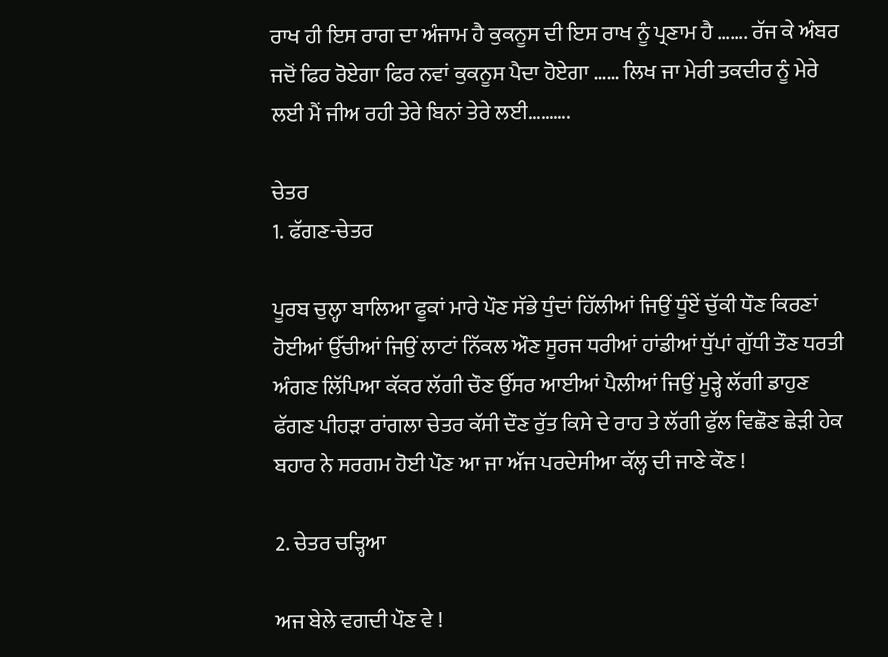ਰਾਖ ਹੀ ਇਸ ਰਾਗ ਦਾ ਅੰਜਾਮ ਹੈ ਕੁਕਨੂਸ ਦੀ ਇਸ ਰਾਖ ਨੂੰ ਪ੍ਰਣਾਮ ਹੈ ……. ਰੱਜ ਕੇ ਅੰਬਰ ਜਦੋਂ ਫਿਰ ਰੋਏਗਾ ਫਿਰ ਨਵਾਂ ਕੁਕਨੂਸ ਪੈਦਾ ਹੋਏਗਾ …… ਲਿਖ ਜਾ ਮੇਰੀ ਤਕਦੀਰ ਨੂੰ ਮੇਰੇ ਲਈ ਮੈਂ ਜੀਅ ਰਹੀ ਤੇਰੇ ਬਿਨਾਂ ਤੇਰੇ ਲਈ……….

ਚੇਤਰ
1. ਫੱਗਣ-ਚੇਤਰ

ਪੂਰਬ ਚੁਲ੍ਹਾ ਬਾਲਿਆ ਫੂਕਾਂ ਮਾਰੇ ਪੌਣ ਸੱਭੇ ਧੁੰਦਾਂ ਹਿੱਲੀਆਂ ਜਿਉਂ ਧੂੰਏਂ ਚੁੱਕੀ ਧੌਣ ਕਿਰਣਾਂ ਹੋਈਆਂ ਉੱਚੀਆਂ ਜਿਉਂ ਲਾਟਾਂ ਨਿੱਕਲ ਔਣ ਸੂਰਜ ਧਰੀਆਂ ਹਾਂਡੀਆਂ ਧੁੱਪਾਂ ਗੁੱਧੀ ਤੌਣ ਧਰਤੀ ਅੰਗਣ ਲਿੱਪਿਆ ਕੱਕਰ ਲੱਗੀ ਚੌਣ ਉੱਸਰ ਆਈਆਂ ਪੈਲੀਆਂ ਜਿਉਂ ਮੂੜ੍ਹੇ ਲੱਗੀ ਡਾਹੁਣ ਫੱਗਣ ਪੀਹੜਾ ਰਾਂਗਲਾ ਚੇਤਰ ਕੱਸੀ ਦੌਣ ਰੁੱਤ ਕਿਸੇ ਦੇ ਰਾਹ ਤੇ ਲੱਗੀ ਫੁੱਲ ਵਿਛੌਣ ਛੇੜੀ ਹੇਕ ਬਹਾਰ ਨੇ ਸਰਗਮ ਹੋਈ ਪੌਣ ਆ ਜਾ ਅੱਜ ਪਰਦੇਸੀਆ ਕੱਲ੍ਹ ਦੀ ਜਾਣੇ ਕੌਣ !

2. ਚੇਤਰ ਚੜ੍ਹਿਆ

ਅਜ ਬੇਲੇ ਵਗਦੀ ਪੌਣ ਵੇ !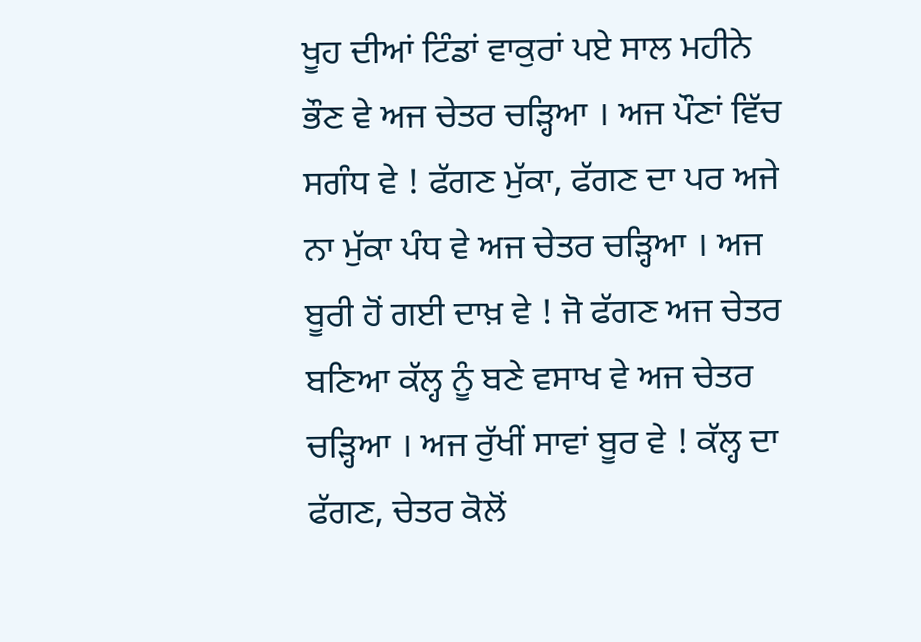ਖੂਹ ਦੀਆਂ ਟਿੰਡਾਂ ਵਾਕੁਰਾਂ ਪਏ ਸਾਲ ਮਹੀਨੇ ਭੌਣ ਵੇ ਅਜ ਚੇਤਰ ਚੜ੍ਹਿਆ । ਅਜ ਪੌਣਾਂ ਵਿੱਚ ਸਗੰਧ ਵੇ ! ਫੱਗਣ ਮੁੱਕਾ, ਫੱਗਣ ਦਾ ਪਰ ਅਜੇ ਨਾ ਮੁੱਕਾ ਪੰਧ ਵੇ ਅਜ ਚੇਤਰ ਚੜ੍ਹਿਆ । ਅਜ ਬੂਰੀ ਹੋਂ ਗਈ ਦਾਖ਼ ਵੇ ! ਜੋ ਫੱਗਣ ਅਜ ਚੇਤਰ ਬਣਿਆ ਕੱਲ੍ਹ ਨੂੰ ਬਣੇ ਵਸਾਖ ਵੇ ਅਜ ਚੇਤਰ ਚੜ੍ਹਿਆ । ਅਜ ਰੁੱਖੀਂ ਸਾਵਾਂ ਬੂਰ ਵੇ ! ਕੱਲ੍ਹ ਦਾ ਫੱਗਣ, ਚੇਤਰ ਕੋਲੋਂ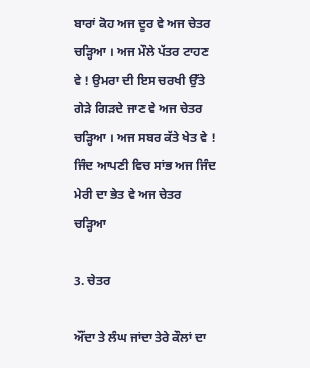ਬਾਰਾਂ ਕੋਹ ਅਜ ਦੂਰ ਵੇ ਅਜ ਚੇਤਰ ਚੜ੍ਹਿਆ । ਅਜ ਮੌਲੇ ਪੱਤਰ ਟਾਹਣ ਵੇ ! ਉਮਰਾ ਦੀ ਇਸ ਚਰਖੀ ਉੱਤੇ ਗੇੜੇ ਗਿੜਦੇ ਜਾਣ ਵੇ ਅਜ ਚੇਤਰ ਚੜ੍ਹਿਆ । ਅਜ ਸਬਰ ਕੱਤੇ ਖੇਤ ਵੇ ! ਜਿੰਦ ਆਪਣੀ ਵਿਚ ਸਾਂਭ ਅਜ ਜਿੰਦ ਮੇਰੀ ਦਾ ਭੇਤ ਵੇ ਅਜ ਚੇਤਰ ਚੜ੍ਹਿਆ

3. ਚੇਤਰ

ਔਂਦਾ ਤੇ ਲੰਘ ਜਾਂਦਾ ਤੇਰੇ ਕੌਲਾਂ ਦਾ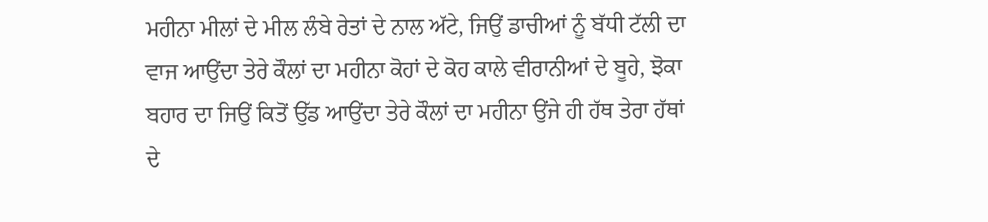ਮਹੀਨਾ ਮੀਲਾਂ ਦੇ ਮੀਲ ਲੰਬੇ ਰੇਤਾਂ ਦੇ ਨਾਲ ਅੱਟੇ, ਜਿਉਂ ਡਾਚੀਆਂ ਨੂੰ ਬੱਧੀ ਟੱਲੀ ਦਾ ਵਾਜ ਆਉਂਦਾ ਤੇਰੇ ਕੌਲਾਂ ਦਾ ਮਹੀਨਾ ਕੋਹਾਂ ਦੇ ਕੋਹ ਕਾਲੇ ਵੀਰਾਨੀਆਂ ਦੇ ਬੂਹੇ, ਝੋਕਾ ਬਹਾਰ ਦਾ ਜਿਉਂ ਕਿਤੋਂ ਉੱਡ ਆਉਂਦਾ ਤੇਰੇ ਕੌਲਾਂ ਦਾ ਮਹੀਨਾ ਉਂਜੇ ਹੀ ਹੱਥ ਤੇਰਾ ਹੱਥਾਂ ਦੇ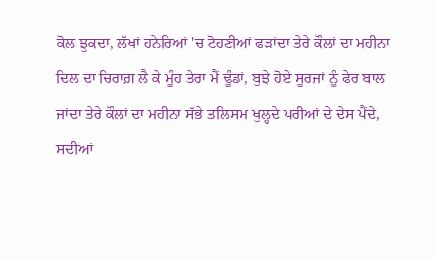ਕੋਲ ਝੁਕਦਾ, ਲੱਖਾਂ ਹਨੇਰਿਆਂ 'ਚ ਟੋਹਣੀਆਂ ਫੜਾਂਦਾ ਤੇਰੇ ਕੌਲਾਂ ਦਾ ਮਹੀਨਾ ਦਿਲ ਦਾ ਚਿਰਾਗ਼ ਲੈ ਕੇ ਮੂੰਹ ਤੇਰਾ ਮੈਂ ਢੂੰਡਾਂ, ਬੁਝੇ ਹੋਏ ਸੂਰਜਾਂ ਨੂੰ ਫੇਰ ਬਾਲ ਜਾਂਦਾ ਤੇਰੇ ਕੌਲਾਂ ਦਾ ਮਹੀਨਾ ਸੱਭੇ ਤਲਿਸਮ ਖੁਲ੍ਹਦੇ ਪਰੀਆਂ ਦੇ ਦੇਸ ਪੈਂਦੇ, ਸਦੀਆਂ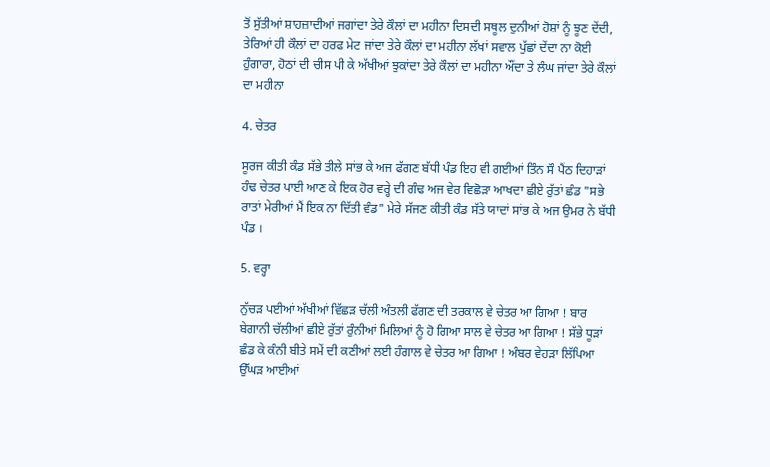ਤੋਂ ਸੁੱਤੀਆਂ ਸ਼ਾਹਜ਼ਾਦੀਆਂ ਜਗਾਂਦਾ ਤੇਰੇ ਕੌਲਾਂ ਦਾ ਮਹੀਨਾ ਦਿਸਦੀ ਸਥੂਲ ਦੁਨੀਆਂ ਹੋਸ਼ਾਂ ਨੂੰ ਝੂਣ ਦੇਂਦੀ, ਤੇਰਿਆਂ ਹੀ ਕੌਲਾਂ ਦਾ ਹਰਫ ਮੇਟ ਜਾਂਦਾ ਤੇਰੇ ਕੌਲਾਂ ਦਾ ਮਹੀਨਾ ਲੱਖਾਂ ਸਵਾਲ ਪੁੱਛਾਂ ਦੇਂਦਾ ਨਾ ਕੋਈ ਹੁੰਗਾਰਾ, ਹੋਠਾਂ ਦੀ ਚੀਸ ਪੀ ਕੇ ਅੱਖੀਆਂ ਝੁਕਾਂਦਾ ਤੇਰੇ ਕੌਲਾਂ ਦਾ ਮਹੀਨਾ ਔਂਦਾ ਤੇ ਲੰਘ ਜਾਂਦਾ ਤੇਰੇ ਕੌਲਾਂ ਦਾ ਮਹੀਨਾ

4. ਚੇਤਰ

ਸੂਰਜ ਕੀਤੀ ਕੰਡ ਸੱਭੇ ਤੀਲੇ ਸਾਂਭ ਕੇ ਅਜ ਫੱਗਣ ਬੱਧੀ ਪੰਡ ਇਹ ਵੀ ਗਈਆਂ ਤਿੰਨ ਸੌ ਪੈਂਠ ਦਿਹਾੜਾਂ ਹੰਢ ਚੇਤਰ ਪਾਈ ਆਣ ਕੇ ਇਕ ਹੋਰ ਵਰ੍ਹੇ ਦੀ ਗੰਢ ਅਜ ਵੇਰ ਵਿਛੋੜਾ ਆਖਦਾ ਛੀਏ ਰੁੱਤਾਂ ਛੰਡ "ਸਭੇ ਰਾਤਾਂ ਮੇਰੀਆਂ ਮੈਂ ਇਕ ਨਾ ਦਿੱਤੀ ਵੰਡ" ਮੇਰੇ ਸੱਜਣ ਕੀਤੀ ਕੰਡ ਸੱਤੇ ਯਾਦਾਂ ਸਾਂਭ ਕੇ ਅਜ ਉਮਰ ਨੇ ਬੱਧੀ ਪੰਡ ।

5. ਵਰ੍ਹਾ

ਨੁੱਚੜ ਪਈਆਂ ਅੱਖੀਆਂ ਵਿੱਛੜ ਚੱਲੀ ਅੰਤਲੀ ਫੱਗਣ ਦੀ ਤਰਕਾਲ ਵੇ ਚੇਤਰ ਆ ਗਿਆ ! ਬਾਰ ਬੇਗਾਨੀ ਚੱਲੀਆਂ ਛੀਏ ਰੁੱਤਾਂ ਰੁੰਨੀਆਂ ਮਿਲਿਆਂ ਨੂੰ ਹੋ ਗਿਆ ਸਾਲ ਵੇ ਚੇਤਰ ਆ ਗਿਆ ! ਸੱਭੇ ਧੂੜਾਂ ਛੰਡ ਕੇ ਕੰਨੀ ਬੀਤੇ ਸਮੇਂ ਦੀ ਕਣੀਆਂ ਲਈ ਹੰਗਾਲ ਵੇ ਚੇਤਰ ਆ ਗਿਆ ! ਅੰਬਰ ਵੇਹੜਾ ਲਿੱਪਿਆ ਉੱਘੜ ਆਈਆਂ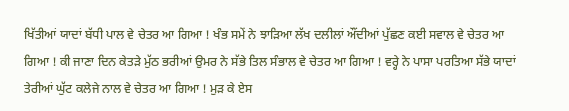ਖਿੱਤੀਆਂ ਯਾਦਾਂ ਬੱਧੀ ਪਾਲ ਵੇ ਚੇਤਰ ਆ ਗਿਆ ! ਖੰਭ ਸਮੇਂ ਨੇ ਝਾੜਿਆ ਲੱਖ ਦਲੀਲਾਂ ਔਂਦੀਆਂ ਪੁੱਛਣ ਕਈ ਸਵਾਲ ਵੇ ਚੇਤਰ ਆ ਗਿਆ ! ਕੀ ਜਾਣਾ ਦਿਨ ਕੇਤੜੇ ਮੁੱਠ ਭਰੀਆਂ ਉਮਰ ਨੇ ਸੱਭੇ ਤਿਲ ਸੰਭਾਲ ਵੇ ਚੇਤਰ ਆ ਗਿਆ ! ਵਰ੍ਹੇ ਨੇ ਪਾਸਾ ਪਰਤਿਆ ਸੱਭੇ ਯਾਦਾਂ ਤੇਰੀਆਂ ਘੁੱਟ ਕਲੇਜੇ ਨਾਲ ਵੇ ਚੇਤਰ ਆ ਗਿਆ ! ਮੁੜ ਕੇ ਏਸ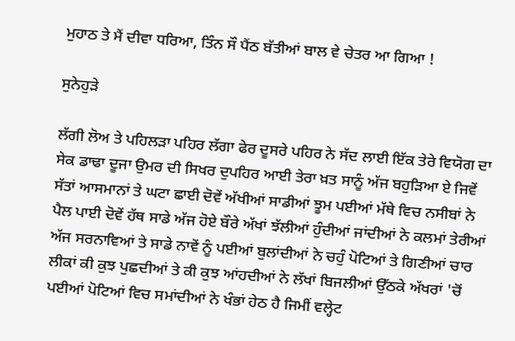ਮੁਹਾਠ ਤੇ ਮੈਂ ਦੀਵਾ ਧਰਿਆ, ਤਿੰਨ ਸੌ ਪੈਂਠ ਬੱਤੀਆਂ ਬਾਲ ਵੇ ਚੇਤਰ ਆ ਗਿਆ !

ਸੁਨੇਹੁੜੇ

ਲੱਗੀ ਲੋਅ ਤੇ ਪਹਿਲੜਾ ਪਹਿਰ ਲੱਗਾ ਫੇਰ ਦੂਸਰੇ ਪਹਿਰ ਨੇ ਸੱਦ ਲਾਈ ਇੱਕ ਤੇਰੇ ਵਿਯੋਗ ਦਾ ਸੇਕ ਡਾਢਾ ਦੂਜਾ ਉਮਰ ਦੀ ਸਿਖਰ ਦੁਪਹਿਰ ਆਈ ਤੇਰਾ ਖ਼ਤ ਸਾਨੂੰ ਅੱਜ ਬਹੁੜਿਆ ਏ ਜਿਵੇਂ ਸੱਤਾਂ ਆਸਮਾਨਾਂ ਤੇ ਘਟਾ ਛਾਈ ਦੋਵੇਂ ਅੱਖੀਆਂ ਸਾਡੀਆਂ ਝੂਮ ਪਈਆਂ ਮੱਥੇ ਵਿਚ ਨਸੀਬਾਂ ਨੇ ਪੈਲ ਪਾਈ ਦੋਵੇਂ ਹੱਥ ਸਾਡੇ ਅੱਜ ਹੋਏ ਬੌਰੇ ਅੱਖਾਂ ਝੱਲੀਆਂ ਹੁੰਦੀਆਂ ਜਾਂਦੀਆਂ ਨੇ ਕਲਮਾਂ ਤੇਰੀਆਂ ਅੱਜ ਸਰਨਾਵਿਆਂ ਤੇ ਸਾਡੇ ਨਾਵੇਂ ਨੂੰ ਪਈਆਂ ਬੁਲਾਂਦੀਆਂ ਨੇ ਚਹੁੰ ਪੋਟਿਆਂ ਤੇ ਗਿਣੀਆਂ ਚਾਰ ਲੀਕਾਂ ਕੀ ਕੁਝ ਪੁਛਦੀਆਂ ਤੇ ਕੀ ਕੁਝ ਆਂਹਦੀਆਂ ਨੇ ਲੱਖਾਂ ਬਿਜਲੀਆਂ ਉੱਠਕੇ ਅੱਖਰਾਂ 'ਚੋਂ ਪਈਆਂ ਪੋਟਿਆਂ ਵਿਚ ਸਮਾਂਦੀਆਂ ਨੇ ਖੰਭਾਂ ਹੇਠ ਹੈ ਜਿਮੀਂ ਵਲ੍ਹੇਟ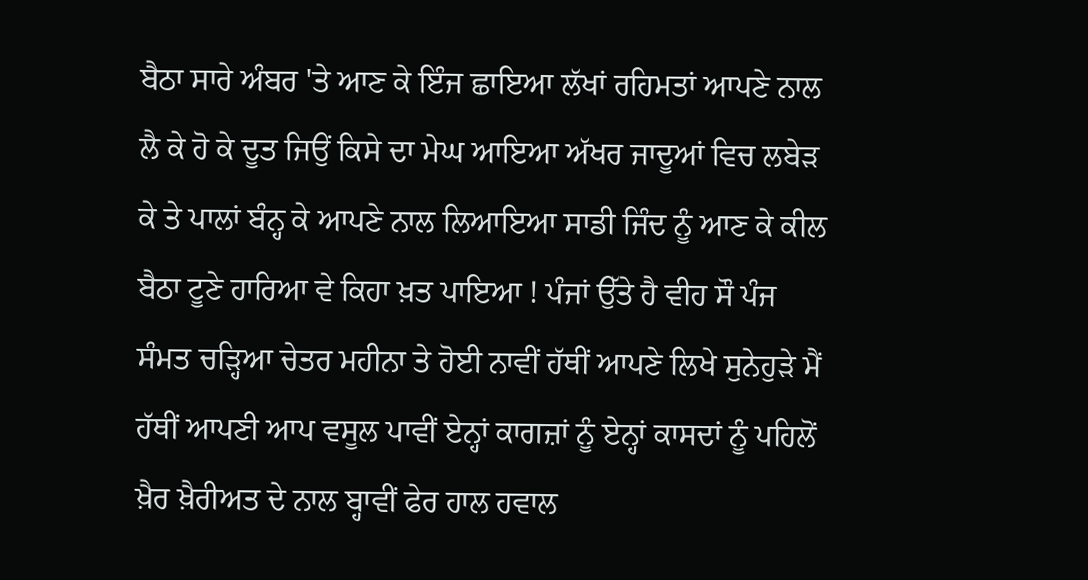ਬੈਠਾ ਸਾਰੇ ਅੰਬਰ 'ਤੇ ਆਣ ਕੇ ਇੰਜ ਛਾਇਆ ਲੱਖਾਂ ਰਹਿਮਤਾਂ ਆਪਣੇ ਨਾਲ ਲੈ ਕੇ ਹੋ ਕੇ ਦੂਤ ਜਿਉਂ ਕਿਸੇ ਦਾ ਮੇਘ ਆਇਆ ਅੱਖਰ ਜਾਦੂਆਂ ਵਿਚ ਲਬੇੜ ਕੇ ਤੇ ਪਾਲਾਂ ਬੰਨ੍ਹ ਕੇ ਆਪਣੇ ਨਾਲ ਲਿਆਇਆ ਸਾਡੀ ਜਿੰਦ ਨੂੰ ਆਣ ਕੇ ਕੀਲ ਬੈਠਾ ਟੂਣੇ ਹਾਰਿਆ ਵੇ ਕਿਹਾ ਖ਼ਤ ਪਾਇਆ ! ਪੰਜਾਂ ਉੱਤੇ ਹੈ ਵੀਹ ਸੌ ਪੰਜ ਸੰਮਤ ਚੜ੍ਹਿਆ ਚੇਤਰ ਮਹੀਨਾ ਤੇ ਹੋਈ ਨਾਵੀਂ ਹੱਥੀਂ ਆਪਣੇ ਲਿਖੇ ਸੁਨੇਹੁੜੇ ਮੈਂ ਹੱਥੀਂ ਆਪਣੀ ਆਪ ਵਸੂਲ ਪਾਵੀਂ ਏਨ੍ਹਾਂ ਕਾਗਜ਼ਾਂ ਨੂੰ ਏਨ੍ਹਾਂ ਕਾਸਦਾਂ ਨੂੰ ਪਹਿਲੋਂ ਖ਼ੈਰ ਖ਼ੈਰੀਅਤ ਦੇ ਨਾਲ ਬ੍ਹਾਵੀਂ ਫੇਰ ਹਾਲ ਹਵਾਲ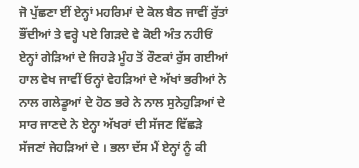ਜੋ ਪੁੱਛਣਾ ਈਂ ਏਨ੍ਹਾਂ ਮਹਰਿਮਾਂ ਦੇ ਕੋਲ ਬੈਠ ਜਾਵੀਂ ਰੁੱਤਾਂ ਭੌਂਦੀਆਂ ਤੇ ਵਰ੍ਹੇ ਪਏ ਗਿੜਦੇ ਵੇ ਕੋਈ ਅੰਤ ਨਹੀਓਂ ਏਨ੍ਹਾਂ ਗੇੜਿਆਂ ਦੇ ਜਿਹੜੇ ਮੂੰਹ ਤੋਂ ਰੌਣਕਾਂ ਰੁੱਸ ਗਈਆਂ ਹਾਲ ਵੇਖ ਜਾਵੀਂ ਓਨ੍ਹਾਂ ਵੇਹੜਿਆਂ ਦੇ ਅੱਖਾਂ ਭਰੀਆਂ ਨੇ ਨਾਲ ਗਲੇਡੂਆਂ ਦੇ ਹੋਠ ਭਰੇ ਨੇ ਨਾਲ ਸੁਨੇਹੁੜਿਆਂ ਦੇ ਸਾਰ ਜਾਣਦੇ ਨੇ ਏਨ੍ਹਾ ਅੱਖਰਾਂ ਦੀ ਸੱਜਣ ਵਿੱਛੜੇ ਸੱਜਣਾਂ ਜੇਹੜਿਆਂ ਦੇ । ਭਲਾ ਦੱਸ ਮੈਂ ਏਨ੍ਹਾਂ ਨੂੰ ਕੀ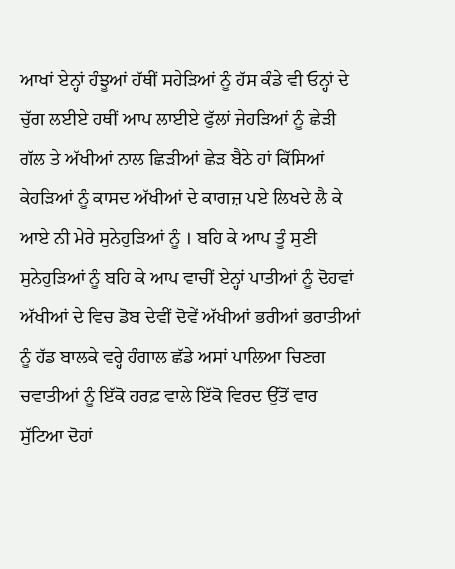ਆਖਾਂ ਏਨ੍ਹਾਂ ਹੰਝੂਆਂ ਹੱਥੀਂ ਸਹੇੜਿਆਂ ਨੂੰ ਹੱਸ ਕੰਡੇ ਵੀ ਓਨ੍ਹਾਂ ਦੇ ਚੁੱਗ ਲਈਏ ਹਥੀਂ ਆਪ ਲਾਈਏ ਫੁੱਲਾਂ ਜੇਹੜਿਆਂ ਨੂੰ ਛੇੜੀ ਗੱਲ ਤੇ ਅੱਖੀਆਂ ਨਾਲ ਛਿੜੀਆਂ ਛੇੜ ਬੈਠੇ ਹਾਂ ਕਿੱਸਿਆਂ ਕੇਹੜਿਆਂ ਨੂੰ ਕਾਸਦ ਅੱਖੀਆਂ ਦੇ ਕਾਗਜ਼ ਪਏ ਲਿਖਦੇ ਲੈ ਕੇ ਆਏ ਨੀ ਮੇਰੇ ਸੁਨੇਹੁੜਿਆਂ ਨੂੰ । ਬਹਿ ਕੇ ਆਪ ਤੂੰ ਸੁਣੀ ਸੁਨੇਹੁੜਿਆਂ ਨੂੰ ਬਹਿ ਕੇ ਆਪ ਵਾਚੀਂ ਏਨ੍ਹਾਂ ਪਾਤੀਆਂ ਨੂੰ ਦੋਹਵਾਂ ਅੱਖੀਆਂ ਦੇ ਵਿਚ ਡੋਬ ਦੇਵੀਂ ਦੋਵੇਂ ਅੱਖੀਆਂ ਭਰੀਆਂ ਭਰਾਤੀਆਂ ਨੂੰ ਹੱਡ ਬਾਲਕੇ ਵਰ੍ਹੇ ਹੰਗਾਲ ਛੱਡੇ ਅਸਾਂ ਪਾਲਿਆ ਚਿਣਗ ਚਵਾਤੀਆਂ ਨੂੰ ਇੱਕੋ ਹਰਫ਼ ਵਾਲੇ ਇੱਕੋ ਵਿਰਦ ਉੱਤੋਂ ਵਾਰ ਸੁੱਟਿਆ ਦੋਹਾਂ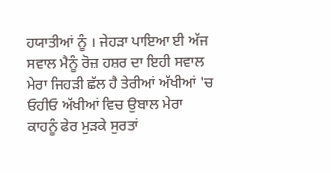ਹਯਾਤੀਆਂ ਨੂੰ । ਜੇਹੜਾ ਪਾਇਆ ਈ ਅੱਜ ਸਵਾਲ ਮੈਨੂੰ ਰੋਜ਼ ਹਸ਼ਰ ਦਾ ਇਹੀ ਸਵਾਲ ਮੇਰਾ ਜਿਹੜੀ ਛੱਲ ਹੈ ਤੇਰੀਆਂ ਅੱਖੀਆਂ 'ਚ ਓਹੀਓ ਅੱਖੀਆਂ ਵਿਚ ਉਬਾਲ ਮੇਰਾ ਕਾਹਨੂੰ ਫੇਰ ਮੁੜਕੇ ਸੁਰਤਾਂ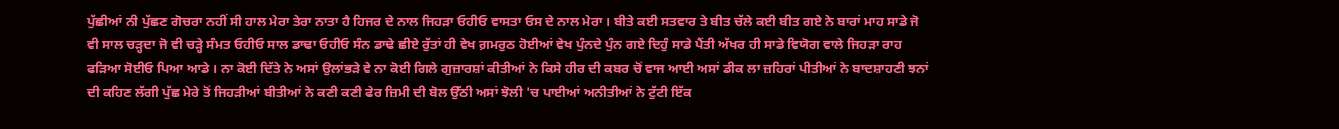ਪੁੱਛੀਆਂ ਨੀ ਪੁੱਛਣ ਗੋਚਰਾ ਨਹੀਂ ਸੀ ਹਾਲ ਮੇਰਾ ਤੇਰਾ ਨਾਤਾ ਹੈ ਹਿਜਰ ਦੇ ਨਾਲ ਜਿਹੜਾ ਓਹੀਓ ਵਾਸਤਾ ਓਸ ਦੇ ਨਾਲ ਮੇਰਾ । ਬੀਤੇ ਕਈ ਸਤਵਾਰ ਤੇ ਬੀਤ ਚੱਲੇ ਕਈ ਬੀਤ ਗਏ ਨੇ ਬਾਰਾਂ ਮਾਹ ਸਾਡੇ ਜੋ ਵੀ ਸਾਲ ਚੜ੍ਹਦਾ ਜੋ ਵੀ ਚੜ੍ਹੇ ਸੰਮਤ ਓਹੀਓ ਸਾਲ ਡਾਢਾ ਓਹੀਓ ਸੰਨ ਡਾਢੇ ਛੀਏ ਰੁੱਤਾਂ ਹੀ ਵੇਖ ਗ਼ਮਰੁਠ ਹੋਈਆਂ ਵੇਖ ਪੁੰਨਦੇ ਪੁੰਨ ਗਏ ਦਿਹੁੰ ਸਾਡੇ ਪੈਂਤੀ ਅੱਖਰ ਹੀ ਸਾਡੇ ਵਿਯੋਗ ਵਾਲੇ ਜਿਹੜਾ ਰਾਹ ਫੜਿਆ ਸੋਈਓ ਪਿਆ ਆਡੇ । ਨਾ ਕੋਈ ਦਿੱਤੇ ਨੇ ਅਸਾਂ ਉਲਾਂਭੜੇ ਵੇ ਨਾ ਕੋਈ ਗਿਲੇ ਗੁਜ਼ਾਰਸ਼ਾਂ ਕੀਤੀਆਂ ਨੇ ਕਿਸੇ ਹੀਰ ਦੀ ਕਬਰ ਚੋਂ ਵਾਜ ਆਈ ਅਸਾਂ ਡੀਕ ਲਾ ਜ਼ਹਿਰਾਂ ਪੀਤੀਆਂ ਨੇ ਬਾਦਸ਼ਾਹਣੀ ਝਨਾਂ ਦੀ ਕਹਿਣ ਲੱਗੀ ਪੁੱਛ ਮੇਰੇ ਤੋਂ ਜਿਹੜੀਆਂ ਬੀਤੀਆਂ ਨੇ ਕਣੀ ਕਣੀ ਫੇਰ ਜ਼ਿਮੀ ਦੀ ਬੋਲ ਉੱਠੀ ਅਸਾਂ ਝੋਲੀ 'ਚ ਪਾਈਆਂ ਅਨੀਤੀਆਂ ਨੇ ਟੁੱਟੀ ਇੱਕ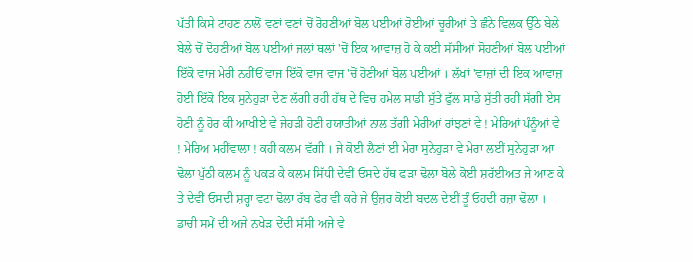ਪੱਤੀ ਕਿਸੇ ਟਾਹਣ ਨਾਲੋਂ ਵਣਾਂ ਵਣਾਂ ਚੋਂ ਰੋਹਣੀਆਂ ਬੋਲ ਪਈਆਂ ਰੋਈਆਂ ਚੂਰੀਆਂ ਤੇ ਛੰਨੇ ਵਿਲਕ ਉੱਠੇ ਬੇਲੇ ਬੇਲੇ ਚੋਂ ਦੋਹਣੀਆਂ ਬੋਲ ਪਈਆਂ ਜਲਾਂ ਥਲਾਂ 'ਚੋਂ ਇਕ ਆਵਾਜ਼ ਹੋ ਕੇ ਕਈ ਸੱਸੀਆਂ ਸੋਹਣੀਆਂ ਬੋਲ ਪਈਆਂ ਇੱਕੋ ਵਾਜ ਮੇਰੀ ਨਹੀਂਓਂ ਵਾਜ ਇੱਕੋ ਵਾਜ ਵਾਜ 'ਚੋਂ ਹੋਣੀਆਂ ਬੋਲ ਪਈਆਂ । ਲੱਖਾਂ 'ਵਾਜ਼ਾਂ ਦੀ ਇਕ ਆਵਾਜ਼ ਹੋਈ ਇੱਕੋ ਇਕ ਸੁਨੇਹੁੜਾ ਦੇਣ ਲੱਗੀ ਰਹੀ ਹੱਥ ਦੇ ਵਿਚ ਹਮੇਲ ਸਾਡੀ ਸੁੱਤੇ ਫੁੱਲ ਸਾਡੇ ਸੁੱਤੀ ਰਹੀ ਸੱਗੀ ਏਸ ਹੋਣੀ ਨੂੰ ਹੋਰ ਕੀ ਆਖੀਏ ਵੇ ਜੇਹੜੀ ਹੋਣੀ ਹਯਾਤੀਆਂ ਨਾਲ ਤੱਗੀ ਮੇਰੀਆਂ ਰਾਂਝਣਾਂ ਵੇ ! ਮੇਰਿਆਂ ਪੰਨੂੰਆਂ ਵੇ ! ਮੇਰਿਅ ਮਹੀਂਵਾਲਾ ! ਕਹੀ ਕਲਮ ਵੱਗੀ । ਜੇ ਕੋਈ ਲੈਣਾਂ ਈ ਮੇਰਾ ਸੁਨੇਹੁੜਾ ਵੇ ਮੇਰਾ ਲਈਂ ਸੁਨੇਹੁੜਾ ਆ ਢੋਲਾ ਪੁੱਠੀ ਕਲਮ ਨੂੰ ਪਕੜ ਕੇ ਕਲਮ ਸਿੱਧੀ ਦੇਵੀਂ ਓਸਦੇ ਹੱਥ ਫੜਾ ਢੋਲਾ ਬੋਲੇ ਕੋਈ ਸ਼ਰੱਈਅਤ ਜੇ ਆਣ ਕੇ ਤੇ ਦੇਵੀਂ ਓਸਦੀ ਸ਼ਰ੍ਹਾ ਵਟਾ ਢੋਲਾ ਰੱਬ ਫੇਰ ਵੀ ਕਰੇ ਜੇ ਉਜ਼ਰ ਕੋਈ ਬਦਲ ਦੇਈਂ ਤੂੰ ਓਹਦੀ ਰਜ਼ਾ ਢੋਲਾ । ਡਾਚੀ ਸਮੇਂ ਦੀ ਅਜੇ ਨਖੇੜ ਦੇਂਦੀ ਸੱਸੀ ਅਜੇ ਵੇ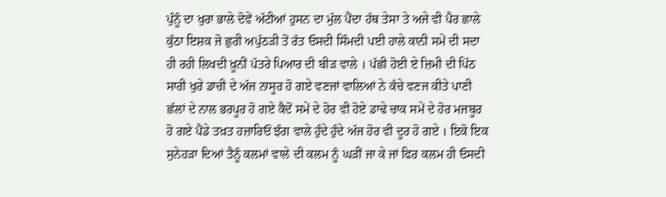ਪੁੰਨੂੰ ਦਾ ਖੁਰਾ ਭਾਲੇ ਦੋਵੇਂ ਅੱਟੀਆਂ ਹੁਸਨ ਦਾ ਮੁੱਲ ਪੈਂਦਾ ਹੱਥ ਤੇਸਾ ਤੇ ਅਜੇ ਵੀ ਪੈਰ ਛਾਲੇ ਕੁੱਠਾ ਇਸ਼ਕ ਜੋ ਛੁਰੀ ਅਪੁੱਠੜੀ ਤੋਂ ਰੱਤ ਓਸਦੀ ਸਿੰਮਦੀ ਪਈ ਹਾਲੇ ਕਾਨੀ ਸਮੇਂ ਦੀ ਸਦਾ ਹੀ ਰਹੀ ਲਿਖਦੀ ਖ਼ੂਨੀਂ ਪੱਤਰੇ ਪਿਆਰ ਦੀ ਬੀੜ ਵਾਲੇ । ਪੱਛੀ ਹੋਈ ਏ ਜ਼ਿਮੀ ਦੀ ਪਿੱਠ ਸਾਰੀ ਖੁਰੇ ਡਾਚੀ ਦੇ ਅੱਜ ਨਾਸੂਰ ਹੋ ਗਏ ਵਣਜਾਂ ਵਾਲਿਆਂ ਨੇ ਕੱਚੇ ਵਣਜ ਕੀਤੇ ਪਾਣੀ ਛੱਲਾਂ ਦੇ ਨਾਲ ਭਰਪੂਰ ਹੋ ਗਏ ਕੈਦੋਂ ਸਮੇਂ ਦੇ ਹੋਰ ਵੀ ਹੋਏ ਡਾਢੇ ਚਾਕ ਸਮੇਂ ਦੇ ਹੋਰ ਮਜਬੂਰ ਹੋ ਗਏ ਪੈਂਡੇ ਤਖ਼ਤ ਹਜ਼ਾਰਿਓਂ ਝੰਗ ਵਾਲੇ ਹੁੰਦੇ ਹੁੰਦੇ ਅੱਜ ਹੋਰ ਵੀ ਦੂਰ ਹੋ ਗਏ । ਇਕੋ ਇਕ ਸੁਨੇਹੜਾ ਦਿਆਂ ਤੈਨੂੰ ਕਲਮਾਂ ਵਾਲੇ ਦੀ ਕਲਮ ਨੂੰ ਘੜੀਂ ਜਾ ਕੇ ਜਾਂ ਫਿਰ ਕਲਮ ਹੀ ਓਸਦੀ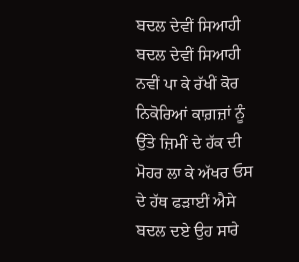ਬਦਲ ਦੇਵੀਂ ਸਿਆਹੀ ਬਦਲ ਦੇਵੀਂ ਸਿਆਹੀ ਨਵੀਂ ਪਾ ਕੇ ਰੱਖੀਂ ਕੋਰ ਨਿਕੋਰਿਆਂ ਕਾਗ਼ਜ਼ਾਂ ਨੂੰ ਉੱਤੇ ਜ਼ਿਮੀਂ ਦੇ ਹੱਕ ਦੀ ਮੋਹਰ ਲਾ ਕੇ ਅੱਖਰ ਓਸ ਦੇ ਹੱਥ ਫੜਾਈਂ ਐਸੇ ਬਦਲ ਦਏ ਉਹ ਸਾਰੇ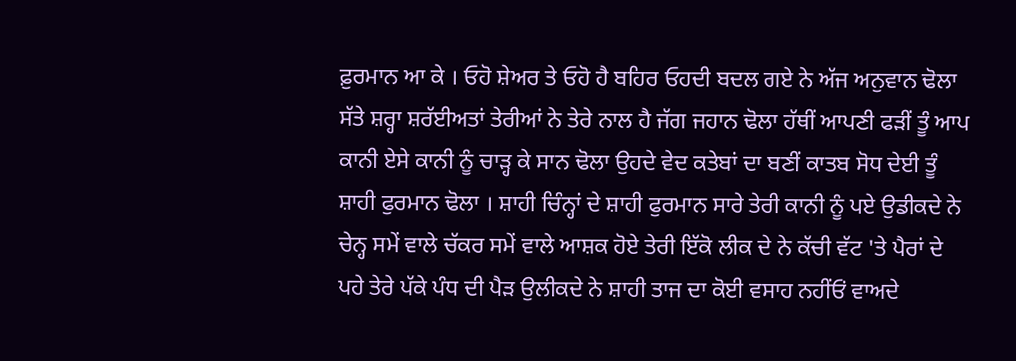ਫ਼ੁਰਮਾਨ ਆ ਕੇ । ਓਹੋ ਸ਼ੇਅਰ ਤੇ ਓਹੋ ਹੈ ਬਹਿਰ ਓਹਦੀ ਬਦਲ ਗਏ ਨੇ ਅੱਜ ਅਨੁਵਾਨ ਢੋਲਾ ਸੱਤੇ ਸ਼ਰ੍ਹਾ ਸ਼ਰੱਈਅਤਾਂ ਤੇਰੀਆਂ ਨੇ ਤੇਰੇ ਨਾਲ ਹੈ ਜੱਗ ਜਹਾਨ ਢੋਲਾ ਹੱਥੀਂ ਆਪਣੀ ਫੜੀਂ ਤੂੰ ਆਪ ਕਾਨੀ ਏਸੇ ਕਾਨੀ ਨੂੰ ਚਾੜ੍ਹ ਕੇ ਸਾਨ ਢੋਲਾ ਉਹਦੇ ਵੇਦ ਕਤੇਬਾਂ ਦਾ ਬਣੀਂ ਕਾਤਬ ਸੋਧ ਦੇਈ ਤੂੰ ਸ਼ਾਹੀ ਫੁਰਮਾਨ ਢੋਲਾ । ਸ਼ਾਹੀ ਚਿੰਨ੍ਹਾਂ ਦੇ ਸ਼ਾਹੀ ਫੁਰਮਾਨ ਸਾਰੇ ਤੇਰੀ ਕਾਨੀ ਨੂੰ ਪਏ ਉਡੀਕਦੇ ਨੇ ਚੇਨ੍ਹ ਸਮੇਂ ਵਾਲੇ ਚੱਕਰ ਸਮੇਂ ਵਾਲੇ ਆਸ਼ਕ ਹੋਏ ਤੇਰੀ ਇੱਕੋ ਲੀਕ ਦੇ ਨੇ ਕੱਚੀ ਵੱਟ 'ਤੇ ਪੈਰਾਂ ਦੇ ਪਹੇ ਤੇਰੇ ਪੱਕੇ ਪੰਧ ਦੀ ਪੈੜ ਉਲੀਕਦੇ ਨੇ ਸ਼ਾਹੀ ਤਾਜ ਦਾ ਕੋਈ ਵਸਾਹ ਨਹੀਂਓਂ ਵਾਅਦੇ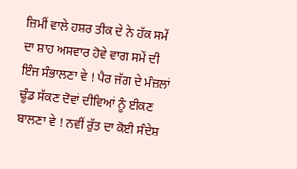ਜ਼ਿਮੀਂ ਵਾਲੇ ਹਸ਼ਰ ਤੀਕ ਦੇ ਨੇ ਹੱਕ ਸਮੇਂ ਦਾ ਸ਼ਾਹ ਅਸਵਾਰ ਹੋਵੇ ਵਾਗ ਸਮੇਂ ਦੀ ਇੰਜ ਸੰਭਾਲਣਾ ਵੇ ! ਪੈਰ ਜੱਗ ਦੇ ਮੰਜ਼ਲਾਂ ਢੂੰਡ ਸੱਕਣ ਦੋਵਾਂ ਦੀਵਿਆਂ ਨੂੰ ਈਕਣ ਬਾਲਣਾ ਵੇ ! ਨਵੀਂ ਰੁੱਤ ਦਾ ਕੋਈ ਸੰਦੇਸ਼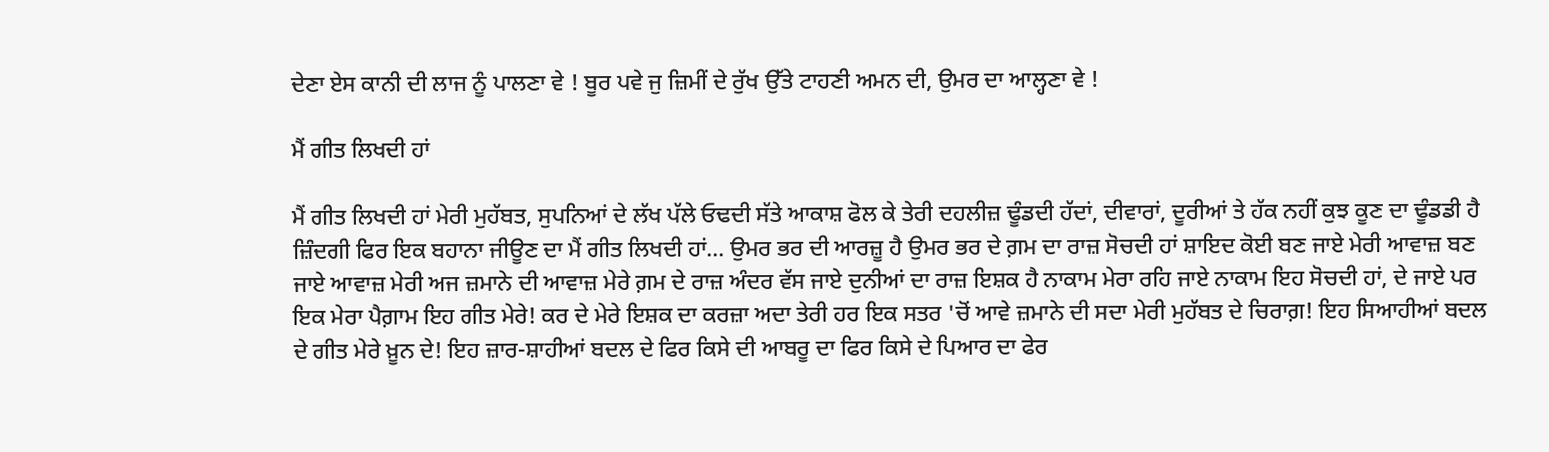ਦੇਣਾ ਏਸ ਕਾਨੀ ਦੀ ਲਾਜ ਨੂੰ ਪਾਲਣਾ ਵੇ ! ਬੂਰ ਪਵੇ ਜੁ ਜ਼ਿਮੀਂ ਦੇ ਰੁੱਖ ਉੱਤੇ ਟਾਹਣੀ ਅਮਨ ਦੀ, ਉਮਰ ਦਾ ਆਲ੍ਹਣਾ ਵੇ !

ਮੈਂ ਗੀਤ ਲਿਖਦੀ ਹਾਂ

ਮੈਂ ਗੀਤ ਲਿਖਦੀ ਹਾਂ ਮੇਰੀ ਮੁਹੱਬਤ, ਸੁਪਨਿਆਂ ਦੇ ਲੱਖ ਪੱਲੇ ਓਢਦੀ ਸੱਤੇ ਆਕਾਸ਼ ਫੋਲ ਕੇ ਤੇਰੀ ਦਹਲੀਜ਼ ਢੂੰਡਦੀ ਹੱਦਾਂ, ਦੀਵਾਰਾਂ, ਦੂਰੀਆਂ ਤੇ ਹੱਕ ਨਹੀਂ ਕੁਝ ਕੂਣ ਦਾ ਢੂੰਡਡੀ ਹੈ ਜ਼ਿੰਦਗੀ ਫਿਰ ਇਕ ਬਹਾਨਾ ਜੀਊਣ ਦਾ ਮੈਂ ਗੀਤ ਲਿਖਦੀ ਹਾਂ... ਉਮਰ ਭਰ ਦੀ ਆਰਜ਼ੂ ਹੈ ਉਮਰ ਭਰ ਦੇ ਗ਼ਮ ਦਾ ਰਾਜ਼ ਸੋਚਦੀ ਹਾਂ ਸ਼ਾਇਦ ਕੋਈ ਬਣ ਜਾਏ ਮੇਰੀ ਆਵਾਜ਼ ਬਣ ਜਾਏ ਆਵਾਜ਼ ਮੇਰੀ ਅਜ ਜ਼ਮਾਨੇ ਦੀ ਆਵਾਜ਼ ਮੇਰੇ ਗ਼ਮ ਦੇ ਰਾਜ਼ ਅੰਦਰ ਵੱਸ ਜਾਏ ਦੁਨੀਆਂ ਦਾ ਰਾਜ਼ ਇਸ਼ਕ ਹੈ ਨਾਕਾਮ ਮੇਰਾ ਰਹਿ ਜਾਏ ਨਾਕਾਮ ਇਹ ਸੋਚਦੀ ਹਾਂ, ਦੇ ਜਾਏ ਪਰ ਇਕ ਮੇਰਾ ਪੈਗ਼ਾਮ ਇਹ ਗੀਤ ਮੇਰੇ! ਕਰ ਦੇ ਮੇਰੇ ਇਸ਼ਕ ਦਾ ਕਰਜ਼ਾ ਅਦਾ ਤੇਰੀ ਹਰ ਇਕ ਸਤਰ 'ਚੋਂ ਆਵੇ ਜ਼ਮਾਨੇ ਦੀ ਸਦਾ ਮੇਰੀ ਮੁਹੱਬਤ ਦੇ ਚਿਰਾਗ਼! ਇਹ ਸਿਆਹੀਆਂ ਬਦਲ ਦੇ ਗੀਤ ਮੇਰੇ ਖ਼ੂਨ ਦੇ! ਇਹ ਜ਼ਾਰ-ਸ਼ਾਹੀਆਂ ਬਦਲ ਦੇ ਫਿਰ ਕਿਸੇ ਦੀ ਆਬਰੂ ਦਾ ਫਿਰ ਕਿਸੇ ਦੇ ਪਿਆਰ ਦਾ ਫੇਰ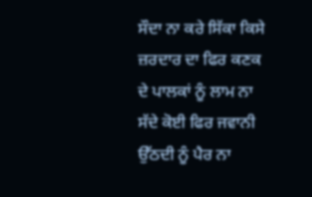ਸੌਦਾ ਨਾ ਕਰੇ ਸਿੱਕਾ ਕਿਸੇ ਜ਼ਰਦਾਰ ਦਾ ਫਿਰ ਕਣਕ ਦੇ ਪਾਲਕਾਂ ਨੂੰ ਲਾਮ ਨਾ ਸੱਦੇ ਕੋਈ ਫਿਰ ਜਵਾਨੀ ਉੱਠਦੀ ਨੂੰ ਪੈਰ ਨਾ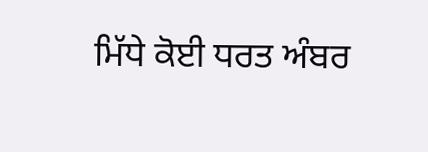ਮਿੱਧੇ ਕੋਈ ਧਰਤ ਅੰਬਰ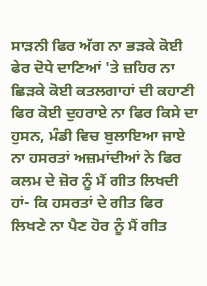ਸਾੜਨੀ ਫਿਰ ਅੱਗ ਨਾ ਭੜਕੇ ਕੋਈ ਫੇਰ ਦੋਧੇ ਦਾਣਿਆਂ 'ਤੇ ਜ਼ਹਿਰ ਨਾ ਛਿੜਕੇ ਕੋਈ ਕਤਲਗਾਹਾਂ ਦੀ ਕਹਾਣੀ ਫਿਰ ਕੋਈ ਦੁਹਰਾਏ ਨਾ ਫਿਰ ਕਿਸੇ ਦਾ ਹੁਸਨ, ਮੰਡੀ ਵਿਚ ਬੁਲਾਇਆ ਜਾਏ ਨਾ ਹਸਰਤਾਂ ਅਜ਼ਮਾਂਦੀਆਂ ਨੇ ਫਿਰ ਕਲਮ ਦੇ ਜ਼ੋਰ ਨੂੰ ਮੈਂ ਗੀਤ ਲਿਖਦੀ ਹਾਂ- ਕਿ ਹਸਰਤਾਂ ਦੇ ਗੀਤ ਫਿਰ ਲਿਖਣੇ ਨਾ ਪੈਣ ਹੋਰ ਨੂੰ ਮੈਂ ਗੀਤ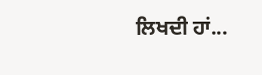ਲਿਖਦੀ ਹਾਂ...